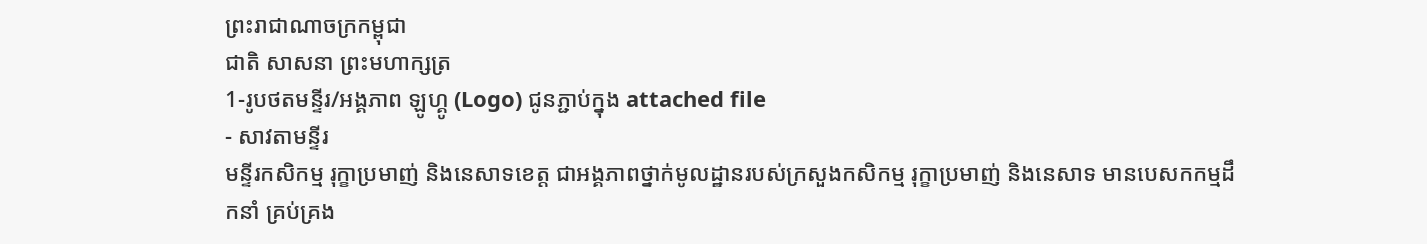ព្រះរាជាណាចក្រកម្ពុជា
ជាតិ សាសនា ព្រះមហាក្សត្រ
1-រូបថតមន្ទីរ/អង្គភាព ឡូហ្គូ (Logo) ជូនភ្ជាប់ក្នុង attached file
- សាវតាមន្ទីរ
មន្ទីរកសិកម្ម រុក្ខាប្រមាញ់ និងនេសាទខេត្ត ជាអង្គភាពថ្នាក់មូលដ្ឋានរបស់ក្រសួងកសិកម្ម រុក្ខាប្រមាញ់ និងនេសាទ មានបេសកកម្មដឹកនាំ គ្រប់គ្រង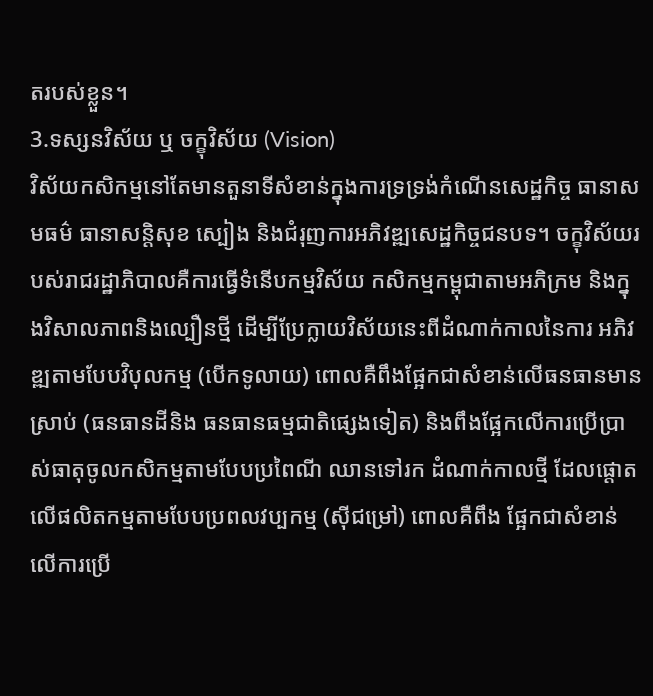តរបស់ខ្លួន។
3.ទស្សនវិស័យ ឬ ចក្ខុវិស័យ (Vision)
វិស័យកសិកម្មនៅតែមានតួនាទីសំខាន់ក្នុងការទ្រទ្រង់កំណើនសេដ្ឋកិច្ច ធានាសមធម៌ ធានាសន្តិសុខ ស្បៀង និងជំរុញការអភិវឌ្ឍសេដ្ឋកិច្ចជនបទ។ ចក្ខុវិស័យរបស់រាជរដ្ឋាភិបាលគឺការធ្វើទំនើបកម្មវិស័យ កសិកម្មកម្ពុជាតាមអភិក្រម និងក្នុងវិសាលភាពនិងល្បឿនថ្មី ដើម្បីប្រែក្លាយវិស័យនេះពីដំណាក់កាលនៃការ អភិវឌ្ឍតាមបែបវិបុលកម្ម (បើកទូលាយ) ពោលគឺពឹងផ្អែកជាសំខាន់លើធនធានមានស្រាប់ (ធនធានដីនិង ធនធានធម្មជាតិផ្សេងទៀត) និងពឹងផ្អែកលើការប្រើប្រាស់ធាតុចូលកសិកម្មតាមបែបប្រពៃណី ឈានទៅរក ដំណាក់កាលថ្មី ដែលផ្តោតលើផលិតកម្មតាមបែបប្រពលវប្បកម្ម (ស៊ីជម្រៅ) ពោលគឺពឹង ផ្អែកជាសំខាន់ លើការប្រើ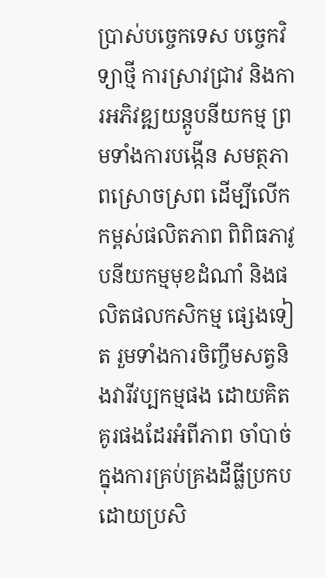ប្រាស់បច្ចេកទេស បច្ចេកវិទ្យាថ្មី ការស្រាវជ្រាវ និងការអភិវឌ្ឍយន្តូបនីយកម្ម ព្រមទាំងការបង្កើន សមត្ថភាពស្រោចស្រព ដើម្បីលើកកម្ពស់ផលិតភាព ពិពិធភាវូបនីយកម្មមុខដំណាំ និងផលិតផលកសិកម្ម ផ្សេងទៀត រួមទាំងការចិញ្ចឹមសត្វនិងវារីវប្បកម្មផង ដោយគិតគូរផងដែរអំពីភាព ចាំបាច់ក្នុងការគ្រប់គ្រងដីធ្លីប្រកបដោយប្រសិ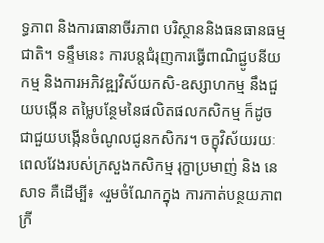ទ្ធភាព និងការធានាចីរភាព បរិស្ថាននិងធនធានធម្មជាតិ។ ទន្ទឹមនេះ ការបន្តជំរុញការធ្វើពាណិជ្ជូបនីយកម្ម និងការអភិវឌ្ឍវិស័យកសិ-ឧស្សាហកម្ម នឹងជួយបង្កើន តម្លៃបន្ថែមនៃផលិតផលកសិកម្ម ក៏ដូចជាជួយបង្កើនចំណូលជូនកសិករ។ ចក្ខុវិស័យរយៈពេលវែងរបស់ក្រសួងកសិកម្ម រុក្ខាប្រមាញ់ និង នេសាទ គឺដើម្បី៖ «រួមចំណែកក្នុង ការកាត់បន្ថយភាពក្រី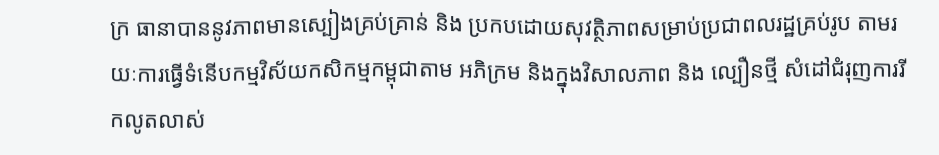ក្រ ធានាបាននូវភាពមានស្បៀងគ្រប់គ្រាន់ និង ប្រកបដោយសុវត្ថិភាពសម្រាប់ប្រជាពលរដ្ឋគ្រប់រូប តាមរយៈការធ្វើទំនើបកម្មវិស័យកសិកម្មកម្ពុជាតាម អភិក្រម និងក្នុងវិសាលភាព និង ល្បឿនថ្មី សំដៅជំរុញការរីកលូតលាស់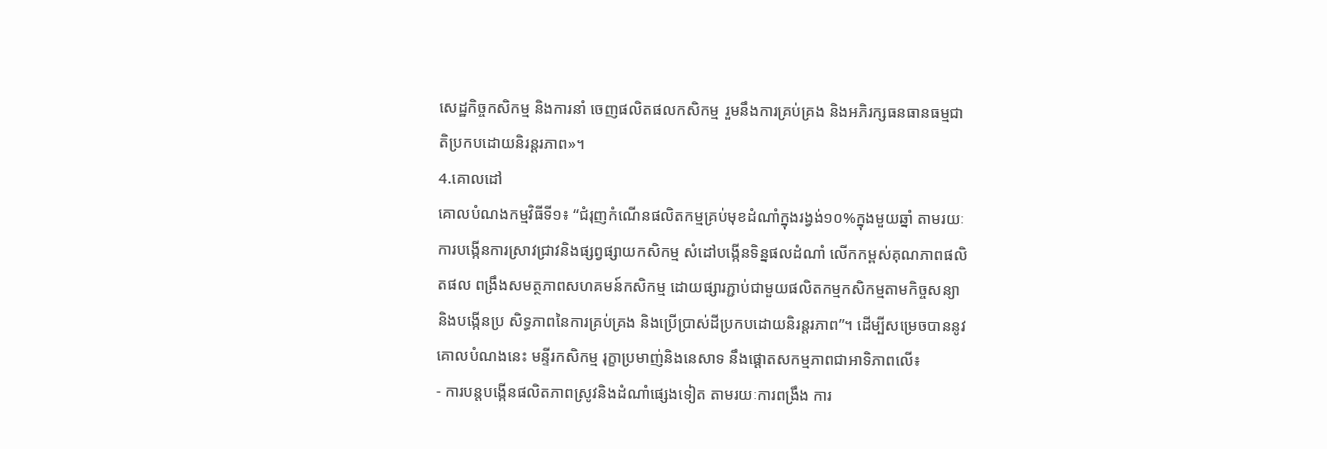សេដ្ឋកិច្ចកសិកម្ម និងការនាំ ចេញផលិតផលកសិកម្ម រួមនឹងការគ្រប់គ្រង និងអភិរក្សធនធានធម្មជាតិប្រកបដោយនិរន្ដរភាព»។
4.គោលដៅ
គោលបំណងកម្មវិធីទី១៖ “ជំរុញកំណើនផលិតកម្មគ្រប់មុខដំណាំក្នុងរង្វង់១០%ក្នុងមួយឆ្នាំ តាមរយៈការបង្កើនការស្រាវជ្រាវនិងផ្សព្វផ្សាយកសិកម្ម សំដៅបង្កើនទិន្នផលដំណាំ លើកកម្ពស់គុណភាពផលិតផល ពង្រឹងសមត្ថភាពសហគមន៍កសិកម្ម ដោយផ្សារភ្ជាប់ជាមួយផលិតកម្មកសិកម្មតាមកិច្ចសន្យា និងបង្កើនប្រ សិទ្ធភាពនៃការគ្រប់គ្រង និងប្រើប្រាស់ដីប្រកបដោយនិរន្តរភាព”។ ដើម្បីសម្រេចបាននូវគោលបំណងនេះ មន្ទីរកសិកម្ម រុក្ខាប្រមាញ់និងនេសាទ នឹងផ្តោតសកម្មភាពជាអាទិភាពលើ៖
- ការបន្តបង្កើនផលិតភាពស្រូវនិងដំណាំផ្សេងទៀត តាមរយៈការពង្រឹង ការ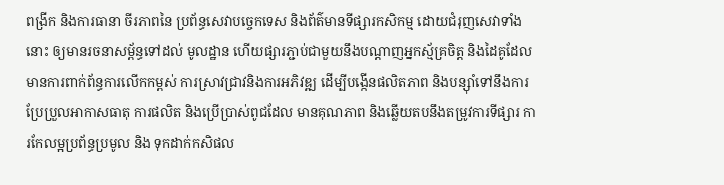ពង្រីក និងការធានា ចីរភាពនៃ ប្រព័ន្ធសេវាបច្ចេកទេស និងព័ត៌មានទីផ្សារកសិកម្ម ដោយជំរុញសេវាទាំងនោះ ឲ្យមានរចនាសម្ព័ន្ធទៅដល់ មូលដ្ឋាន ហើយផ្សារភ្ជាប់ជាមួយនឹងបណ្តាញអ្នកស្ម័គ្រចិត្ត និងដៃគូដែលមានការពាក់ព័ន្ធការលើកកម្ពស់ ការស្រាវជ្រាវនិងការអភិវឌ្ឍ ដើម្បីបង្កើនផលិតភាព និងបន្ស៊ាំទៅនឹងការប្រែប្រួលអាកាសធាតុ ការផលិត និងប្រើប្រាស់ពូជដែល មានគុណភាព និងឆ្លើយតបនឹងតម្រូវការទីផ្សារ ការកែលម្អប្រព័ន្ធប្រមូល និង ទុកដាក់កសិផល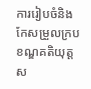ការរៀបចំនិងកែសម្រួលក្របខណ្ឌគតិយុត្ត ស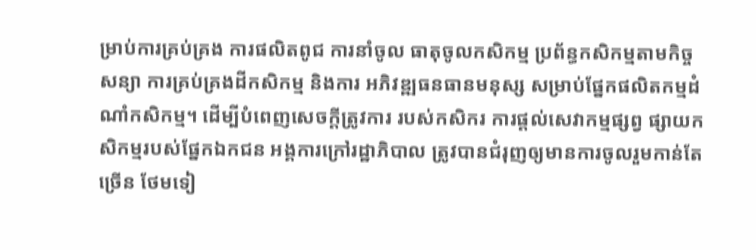ម្រាប់ការគ្រប់គ្រង ការផលិតពូជ ការនាំចូល ធាតុចូលកសិកម្ម ប្រព័ន្ធកសិកម្មតាមកិច្ចសន្យា ការគ្រប់គ្រងដីកសិកម្ម និងការ អភិវឌ្ឍធនធានមនុស្ស សម្រាប់ផ្នែកផលិតកម្មដំណាំកសិកម្ម។ ដើម្បីបំពេញសេចក្តីត្រូវការ របស់កសិករ ការផ្តល់សេវាកម្មផ្សព្វ ផ្សាយកសិកម្មរបស់ផ្នែកឯកជន អង្គការក្រៅរដ្ឋាភិបាល ត្រូវបានជំរុញឲ្យមានការចូលរួមកាន់តែច្រើន ថែមទៀ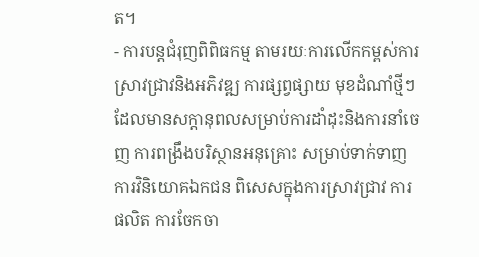ត។
- ការបន្តជំរុញពិពិធកម្ម តាមរយៈការលើកកម្ពស់ការស្រាវជ្រាវនិងអភិវឌ្ឍ ការផ្សព្វផ្សាយ មុខដំណាំថ្មីៗ ដែលមានសក្តានុពលសម្រាប់ការដាំដុះនិងការនាំចេញ ការពង្រឹងបរិស្ថានអនុគ្រោះ សម្រាប់ទាក់ទាញការវិនិយោគឯកជន ពិសេសក្នុងការស្រាវជ្រាវ ការផលិត ការចែកចា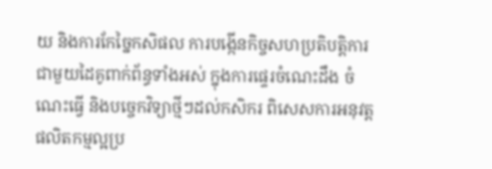យ និងការកែច្នៃកសិផល ការបង្កើនកិច្ចសហប្រតិបត្តិការ ជាមួយដៃគូពាក់ព័ន្ធទាំងអស់ ក្នុងការផ្ទេរចំណេះដឹង ចំណេះធ្វើ និងបច្ចេកវិទ្យាថ្មីៗដល់កសិករ ពិសេសការអនុវត្តផលិតកម្មល្អប្រ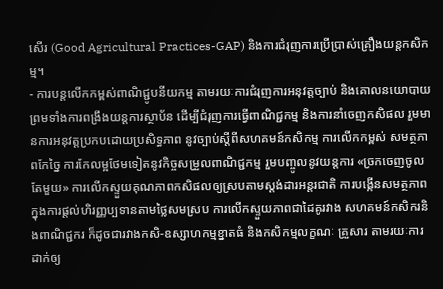សើរ (Good Agricultural Practices-GAP) និងការជំរុញការប្រើប្រាស់គ្រឿងយន្តកសិកម្ម។
- ការបន្តលើកកម្ពស់ពាណិជ្ជូបនីយកម្ម តាមរយៈការជំរុញការអនុវត្តច្បាប់ និងគោលនយោបាយ ព្រមទាំងការពង្រឹងយន្តការស្ថាប័ន ដើម្បីជំរុញការធ្វើពាណិជ្ជកម្ម និងការនាំចេញកសិផល រួមមានការអនុវត្តប្រកបដោយប្រសិទ្ធភាព នូវច្បាប់ស្តីពីសហគមន៍កសិកម្ម ការលើកកម្ពស់ សមត្ថភាពកែច្នៃ ការកែលម្អថែមទៀតនូវកិច្ចសម្រួលពាណិជ្ជកម្ម រួមបញ្ចូលនូវយន្តការ «ច្រកចេញចូលតែមួយ» ការលើកស្ទួយគុណភាពកសិផលឲ្យស្របតាមស្តង់ដារអន្តរជាតិ ការបង្កើនសមត្ថភាពក្នុងការផ្តល់ហិរញ្ញប្បទានតាមថ្លៃសមស្រប ការលើកស្ទួយភាពជាដៃគូរវាង សហគមន៍កសិករនិងពាណិជ្ជករ ក៏ដូចជារវាងកសិ-ឧស្សាហកម្មខ្នាតធំ និងកសិកម្មលក្ខណៈ គ្រួសារ តាមរយៈការដាក់ឲ្យ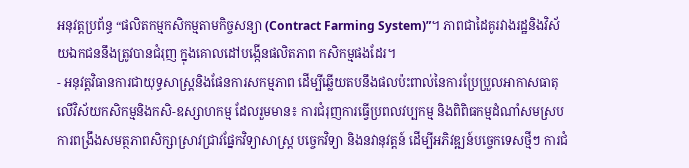អនុវត្តប្រព័ន្ធ “ផលិតកម្មកសិកម្មតាមកិច្ចសន្យា (Contract Farming System)”។ ភាពជាដៃគូរវាងរដ្ឋនិងវិស័យឯកជននឹងត្រូវបានជំរុញ ក្នុងគោលដៅបង្កើនផលិតភាព កសិកម្មផងដែរ។
- អនុវត្តវិធានការជាយុទ្ធសាស្រ្តនិងផែនការសកម្មភាព ដើម្បីឆ្លើយតបនឹងផលប៉ះពាល់នៃការប្រែប្រួលអាកាសធាតុ លើវិស័យកសិកម្មនិងកសិ-ឧស្សាហកម្ម ដែលរួមមាន៖ ការជំរុញការធ្វើប្រពលវប្បកម្ម និងពិពិធកម្មដំណាំសមស្រប ការពង្រឹងសមត្ថភាពសិក្សាស្រាវជ្រាវផ្នែកវិទ្យាសាស្រ្ត បច្ចេកវិទ្យា និងនវានុវត្តន៍ ដើម្បីអភិវឌ្ឍន៍បច្ចេកទេសថ្មីៗ ការជំ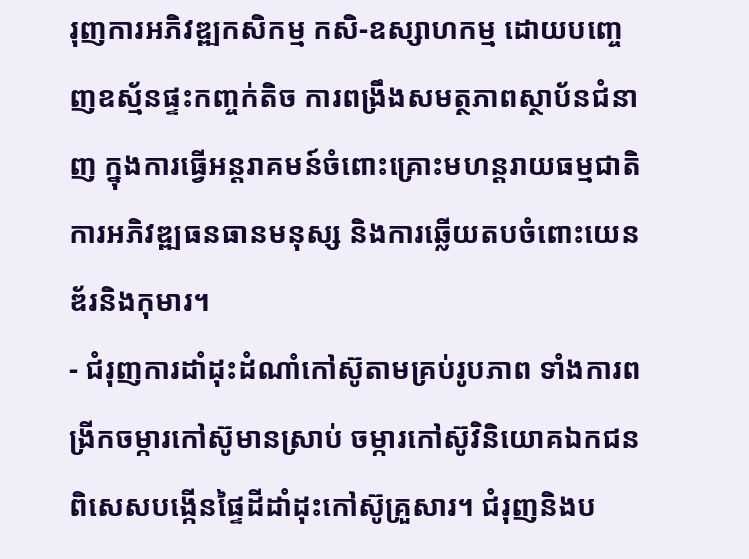រុញការអភិវឌ្ឍកសិកម្ម កសិ-ឧស្សាហកម្ម ដោយបញ្ចេញឧស្ម័នផ្ទះកញ្ចក់តិច ការពង្រឹងសមត្ថភាពស្ថាប័នជំនាញ ក្នុងការធ្វើអន្តរាគមន៍ចំពោះគ្រោះមហន្តរាយធម្មជាតិ ការអភិវឌ្ឍធនធានមនុស្ស និងការឆ្លើយតបចំពោះយេនឌ័រនិងកុមារ។
- ជំរុញការដាំដុះដំណាំកៅស៊ូតាមគ្រប់រូបភាព ទាំងការពង្រីកចម្ការកៅស៊ូមានស្រាប់ ចម្ការកៅស៊ូវិនិយោគឯកជន ពិសេសបង្កើនផ្ទៃដីដាំដុះកៅស៊ូគ្រួសារ។ ជំរុញនិងប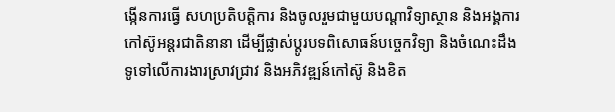ង្កើនការធ្វើ សហប្រតិបត្ដិការ និងចូលរួមជាមួយបណ្ដាវិទ្យាស្ថាន និងអង្គការកៅស៊ូអន្ដរជាតិនានា ដើម្បីផ្លាស់ប្ដូរបទពិសោធន៍បច្ចេកវិទ្យា និងចំណេះដឹងទូទៅលើការងារស្រាវជ្រាវ និងអភិវឌ្ឍន៍កៅស៊ូ និងខិត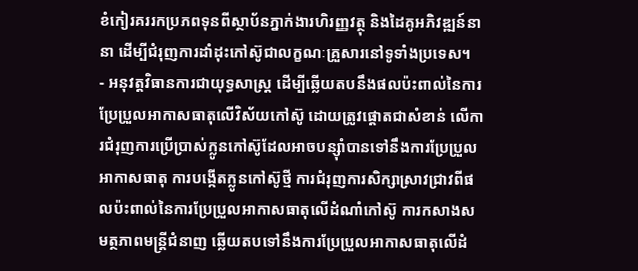ខំកៀរគររកប្រភពទុនពីស្ថាប័នភ្នាក់ងារហិរញ្ញវត្ថុ និងដៃគូអភិវឌ្ឍន៍នានា ដើម្បីជំរុញការដាំដុះកៅស៊ូជាលក្ខណៈគ្រួសារនៅទូទាំងប្រទេស។
- អនុវត្តវិធានការជាយុទ្ធសាស្រ្ត ដើម្បីឆ្លើយតបនឹងផលប៉ះពាល់នៃការប្រែប្រួលអាកាសធាតុលើវិស័យកៅស៊ូ ដោយត្រូវផ្តោតជាសំខាន់ លើការជំរុញការប្រើប្រាស់ក្លូនកៅស៊ូដែលអាចបន្ស៊ាំបានទៅនឹងការប្រែប្រួលអាកាសធាតុ ការបង្កើតក្លូនកៅស៊ូថ្មី ការជំរុញការសិក្សាស្រាវជ្រាវពីផលប៉ះពាល់នៃការប្រែប្រួលអាកាសធាតុលើដំណាំកៅស៊ូ ការកសាងសមត្ថភាពមន្ដ្រីជំនាញ ឆ្លើយតបទៅនឹងការប្រែប្រួលអាកាសធាតុលើដំ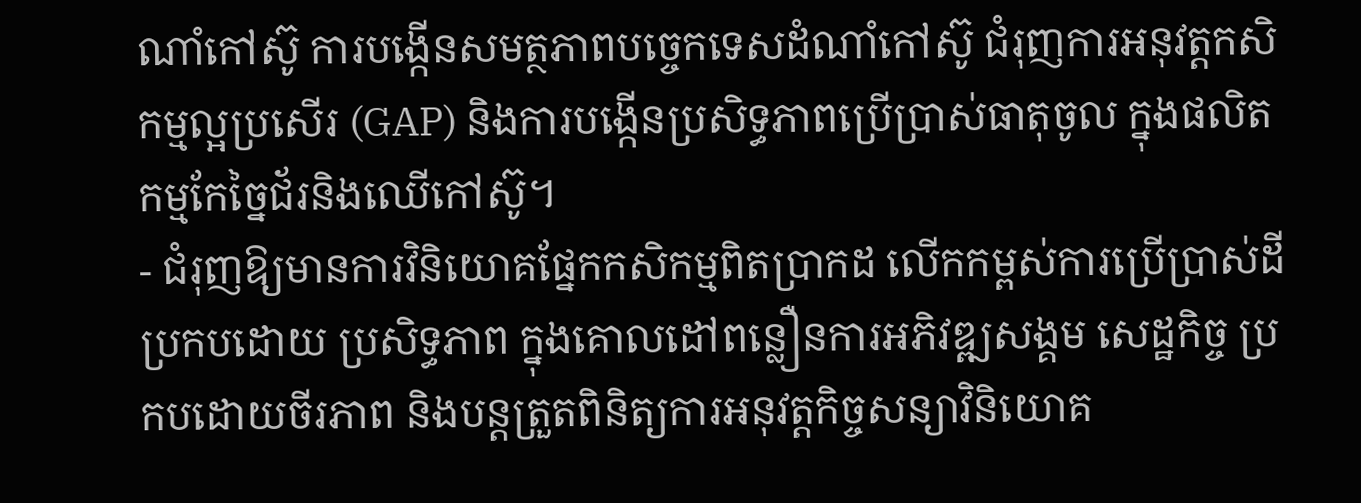ណាំកៅស៊ូ ការបង្កើនសមត្ថភាពបច្ចេកទេសដំណាំកៅស៊ូ ជំរុញការអនុវត្ដកសិកម្មល្អប្រសើរ (GAP) និងការបង្កើនប្រសិទ្ធភាពប្រើប្រាស់ធាតុចូល ក្នុងផលិតកម្មកែច្នៃជ័រនិងឈើកៅស៊ូ។
- ជំរុញឱ្យមានការវិនិយោគផ្នែកកសិកម្មពិតប្រាកដ លើកកម្ពស់ការប្រើប្រាស់ដីប្រកបដោយ ប្រសិទ្ធភាព ក្នុងគោលដៅពន្លឿនការអភិវឌ្ឍសង្គម សេដ្ឋកិច្ច ប្រកបដោយចីរភាព និងបន្តត្រួតពិនិត្យការអនុវត្តកិច្ចសន្យាវិនិយោគ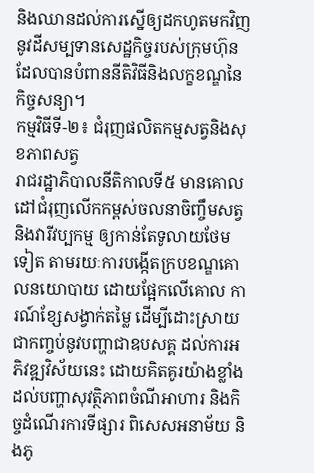និងឈានដល់ការស្នើឲ្យដកហូតមកវិញនូវដីសម្បទានសេដ្ឋកិច្ចរបស់ក្រុមហ៊ុនដែលបានបំពាននីតិវិធីនិងលក្ខខណ្ឌនៃកិច្ចសន្យា។
កម្មវិធីទី-២៖ ជំរុញផលិតកម្មសត្វនិងសុខភាពសត្វ
រាជរដ្ឋាភិបាលនីតិកាលទី៥ មានគោលដៅជំរុញលើកកម្ពស់ចលនាចិញ្ចឹមសត្វ និងវារីវប្បកម្ម ឲ្យកាន់តែទូលាយថែមទៀត តាមរយៈការបង្កើតក្របខណ្ឌគោលនយោបាយ ដោយផ្អែកលើគោល ការណ៍ខ្សែសង្វាក់តម្លៃ ដើម្បីដោះស្រាយជាកញ្ចប់នូវបញ្ហាជាឧបសគ្គ ដល់ការអភិវឌ្ឍវិស័យនេះ ដោយគិតគូរយ៉ាងខ្លាំងដល់បញ្ហាសុវត្ថិភាពចំណីអាហារ និងកិច្ចដំណើរការទីផ្សារ ពិសេសអនាម័យ និងភូ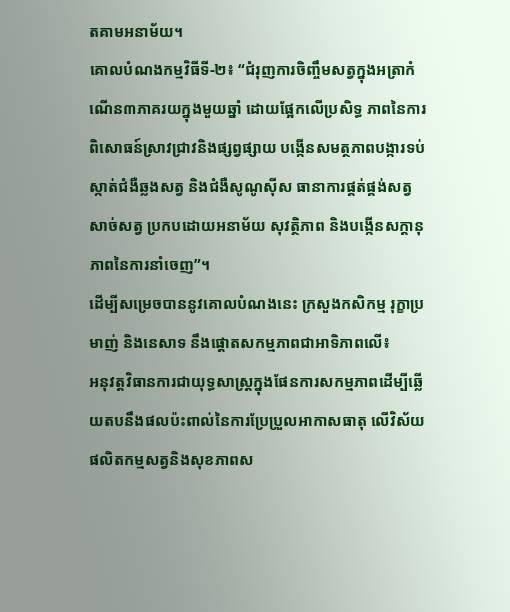តគាមអនាម័យ។
គោលបំណងកម្មវិធីទី-២៖ “ជំរុញការចិញ្ចឹមសត្វក្នុងអត្រាកំណើន៣ភាគរយក្នុងមួយឆ្នាំ ដោយផ្អែកលើប្រសិទ្ធ ភាពនៃការពិសោធន៍ស្រាវជ្រាវនិងផ្សព្វផ្សាយ បង្កើនសមត្ថភាពបង្ការទប់ស្កាត់ជំងឺឆ្លងសត្វ និងជំងឺសូណូស៊ីស ធានាការផ្គត់ផ្គង់សត្វ សាច់សត្វ ប្រកបដោយអនាម័យ សុវត្ថិភាព និងបង្កើនសក្តានុភាពនៃការនាំចេញ”។
ដើម្បីសម្រេចបាននូវគោលបំណងនេះ ក្រសួងកសិកម្ម រុក្ខាប្រមាញ់ និងនេសាទ នឹងផ្តោតសកម្មភាពជាអាទិភាពលើ៖
អនុវត្តវិធានការជាយុទ្ធសាស្រ្តក្នុងផែនការសកម្មភាពដើម្បីឆ្លើយតបនឹងផលប៉ះពាល់នៃការប្រែប្រួលអាកាសធាតុ លើវិស័យផលិតកម្មសត្វនិងសុខភាពស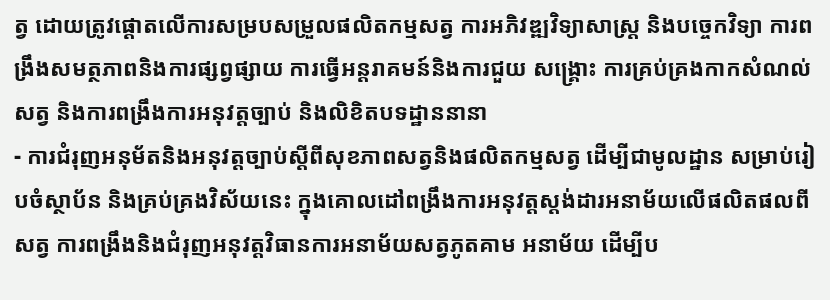ត្វ ដោយត្រូវផ្តោតលើការសម្របសម្រួលផលិតកម្មសត្វ ការអភិវឌ្ឍវិទ្យាសាស្ត្រ និងបច្ចេកវិទ្យា ការពង្រឹងសមត្ថភាពនិងការផ្សព្វផ្សាយ ការធ្វើអន្តរាគមន៍និងការជួយ សង្គ្រោះ ការគ្រប់គ្រងកាកសំណល់សត្វ និងការពង្រឹងការអនុវត្តច្បាប់ និងលិខិតបទដ្ឋាននានា
- ការជំរុញអនុម័តនិងអនុវត្តច្បាប់ស្តីពីសុខភាពសត្វនិងផលិតកម្មសត្វ ដើម្បីជាមូលដ្ឋាន សម្រាប់រៀបចំស្ថាប័ន និងគ្រប់គ្រងវិស័យនេះ ក្នុងគោលដៅពង្រឹងការអនុវត្តស្តង់ដារអនាម័យលើផលិតផលពីសត្វ ការពង្រឹងនិងជំរុញអនុវត្តវិធានការអនាម័យសត្វភូតគាម អនាម័យ ដើម្បីប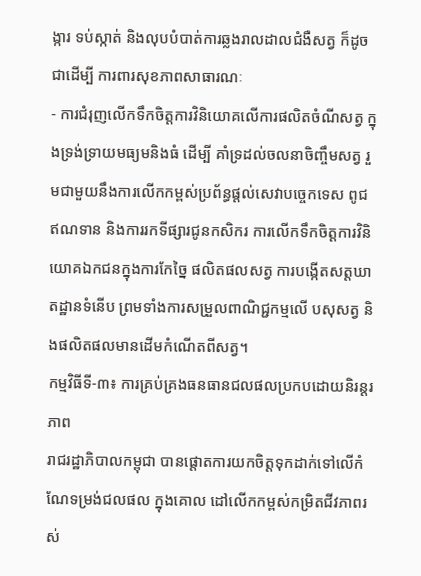ង្ការ ទប់ស្កាត់ និងលុបបំបាត់ការឆ្លងរាលដាលជំងឺសត្វ ក៏ដូចជាដើម្បី ការពារសុខភាពសាធារណៈ
- ការជំរុញលើកទឹកចិត្តការវិនិយោគលើការផលិតចំណីសត្វ ក្នុងទ្រង់ទ្រាយមធ្យមនិងធំ ដើម្បី គាំទ្រដល់ចលនាចិញ្ចឹមសត្វ រួមជាមួយនឹងការលើកកម្ពស់ប្រព័ន្ធផ្តល់សេវាបច្ចេកទេស ពូជ ឥណទាន និងការរកទីផ្សារជូនកសិករ ការលើកទឹកចិត្តការវិនិយោគឯកជនក្នុងការកែច្នៃ ផលិតផលសត្វ ការបង្កើតសត្តឃាតដ្ឋានទំនើប ព្រមទាំងការសម្រួលពាណិជ្ជកម្មលើ បសុសត្វ និងផលិតផលមានដើមកំណើតពីសត្វ។
កម្មវិធីទី-៣៖ ការគ្រប់គ្រងធនធានជលផលប្រកបដោយនិរន្តរភាព
រាជរដ្ឋាភិបាលកម្ពុជា បានផ្តោតការយកចិត្តទុកដាក់ទៅលើកំណែទម្រង់ជលផល ក្នុងគោល ដៅលើកកម្ពស់កម្រិតជីវភាពរស់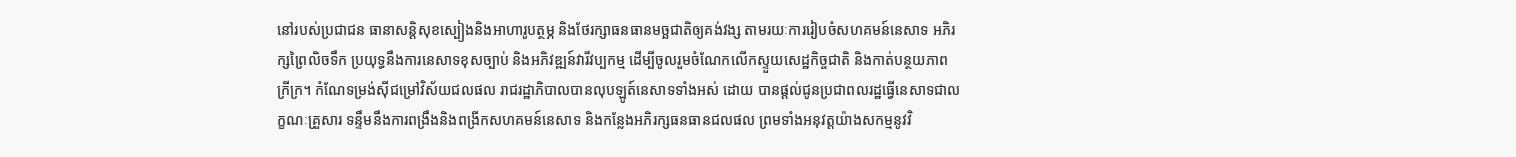នៅរបស់ប្រជាជន ធានាសន្តិសុខស្បៀងនិងអាហារូបត្ថម្ភ និងថែរក្សាធនធានមច្ឆជាតិឲ្យគង់វង្ស តាមរយៈការរៀបចំសហគមន៍នេសាទ អភិរក្សព្រៃលិចទឹក ប្រយុទ្ធនឹងការនេសាទខុសច្បាប់ និងអភិវឌ្ឍន៍វារីវប្បកម្ម ដើម្បីចូលរួមចំណែកលើកស្ទួយសេដ្ឋកិច្ចជាតិ និងកាត់បន្ថយភាពក្រីក្រ។ កំណែទម្រង់ស៊ីជម្រៅវិស័យជលផល រាជរដ្ឋាភិបាលបានលុបឡូត៍នេសាទទាំងអស់ ដោយ បានផ្តល់ជូនប្រជាពលរដ្ឋធ្វើនេសាទជាលក្ខណៈគ្រួសារ ទន្ទឹមនឹងការពង្រឹងនិងពង្រីកសហគមន៍នេសាទ និងកន្លែងអភិរក្សធនធានជលផល ព្រមទាំងអនុវត្តយ៉ាងសកម្មនូវវិ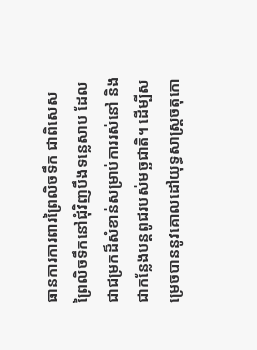ធានការការពារព្រៃលិចទឹក ជាពិសេសព្រៃលិចទឹកនៅជុំវិញបឹងទន្លេសាប ដែលជាជម្រកដ៏សំខាន់សម្រាប់ការរស់នៅ និងជាកន្លែងបន្តពូជរបស់មច្ឆជាតិ។ ដើម្បីសម្រេចបាននូវគោលដៅយុទ្ធសាស្រ្តចតុកោ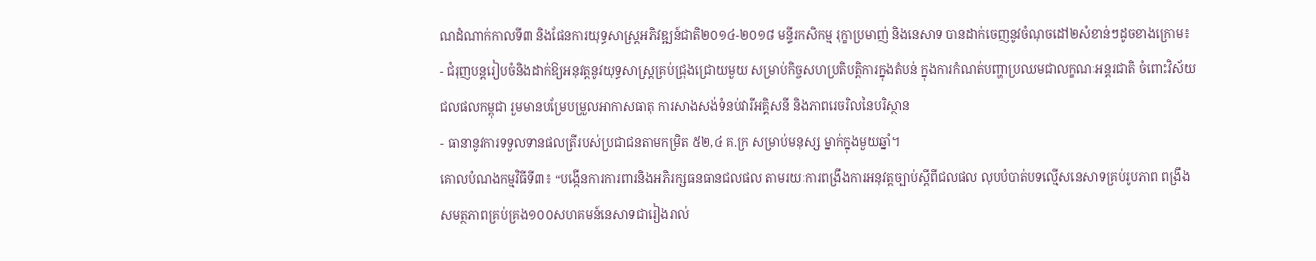ណដំណាក់កាលទី៣ និងផែនការយុទ្ធសាស្ត្រអភិវឌ្ឍន៍ជាតិ២០១៤-២០១៨ មន្ទីរកសិកម្ម រុក្ខាប្រមាញ់ និងនេសាទ បានដាក់ចេញនូវចំណុចដៅ២សំខាន់ៗដូចខាងក្រោម៖
- ជំរុញបន្តរៀបចំនិងដាក់ឱ្យអនុវត្តនូវយុទ្ធសាស្រ្តគ្រប់ជ្រុងជ្រោយមួយ សម្រាប់កិច្ចសហប្រតិបត្តិការក្នុងតំបន់ ក្នុងការកំណត់បញ្ហាប្រឈមជាលក្ខណៈអន្តរជាតិ ចំពោះវិស័យជលផលកម្ពុជា រួមមានបម្រែបម្រួលអាកាសធាតុ ការសាងសង់ទំនប់វារីអគ្គិសនី និងភាពរេចរិលនៃបរិស្ថាន
- ធានានូវការទទួលទានផលត្រីរបស់ប្រជាជនតាមកម្រិត ៥២,៤ គ.ក្រ សម្រាប់មនុស្ស ម្នាក់ក្នុងមួយឆ្នាំ។
គោលបំណងកម្មវិធីទី៣៖ “បង្កើនការការពារនិងអភិរក្សធនធានជលផល តាមរយៈការពង្រឹងការអនុវត្តច្បាប់ស្តីពីជលផល លុបបំបាត់បទល្មើសនេសាទគ្រប់រូបភាព ពង្រឹងសមត្ថភាពគ្រប់គ្រង១០០សហគមន៍នេសាទជារៀងរាល់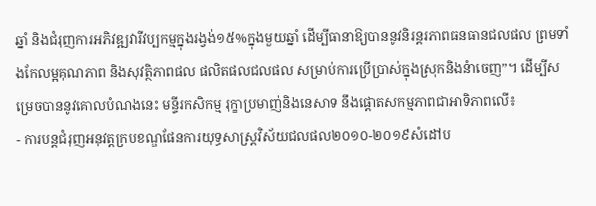ឆ្នាំ និងជំរុញការអភិវឌ្ឍវារីវប្បកម្មក្នុងរង្វង់១៥%ក្នុងមួយឆ្នាំ ដើម្បីធានាឱ្យបាននូវនិរន្តរភាពធនធានជលផល ព្រមទាំងកែលម្អគុណភាព និងសុវត្ថិភាពផល ផលិតផលជលផល សម្រាប់ការប្រើប្រាស់ក្នុងស្រុកនិងនំាចេញ”។ ដើម្បីសម្រេចបាននូវគោលបំណងនេះ មន្ទីរកសិកម្ម រុក្ខាប្រមាញ់និងនេសាទ នឹងផ្តោតសកម្មភាពជាអាទិភាពលើ៖
- ការបន្តជំរុញអនុវត្តក្របខណ្ឌផែនការយុទ្ធសាស្រ្តវិស័យជលផល២០១០-២០១៩សំដៅប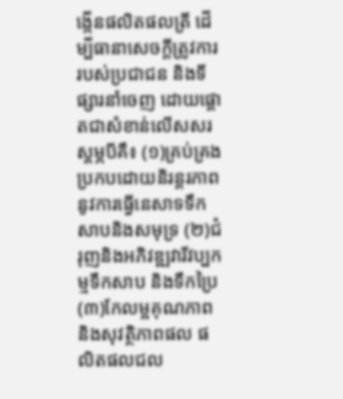ង្កើនផលិតផលត្រី ដើម្បីធានាសេចក្តីត្រូវការរបស់ប្រជាជន និងទីផ្សារនាំចេញ ដោយផ្តោតជាសំខាន់លើសសរស្តម្ភបីគឺ៖ (១)គ្រប់គ្រងប្រកបដោយនិរន្តរភាពនូវការធ្វើនេសាទទឹកសាបនិងសមុទ្រ (២)ជំរុញនិងអភិវឌ្ឍវារីវប្បកម្មទឹកសាប និងទឹកប្រៃ (៣)កែលម្អគុណភាពនិងសុវត្ថិភាពផល ផលិតផលជល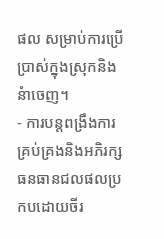ផល សម្រាប់ការប្រើប្រាស់ក្នុងស្រុកនិងនំាចេញ។
- ការបន្តពង្រឹងការគ្រប់គ្រងនិងអភិរក្សធនធានជលផលប្រកបដោយចីរ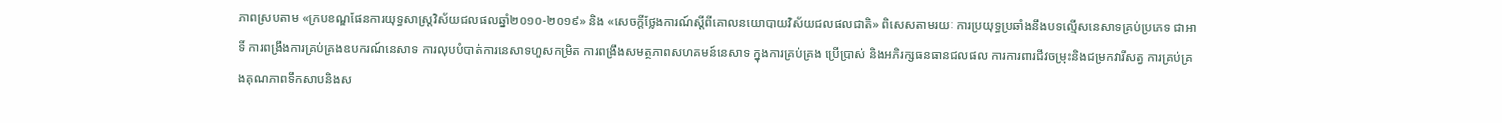ភាពស្របតាម «ក្របខណ្ឌផែនការយុទ្ធសាស្ត្រវិស័យជលផលឆ្នាំ២០១០-២០១៩» និង «សេចក្តីថ្លែងការណ៍ស្តីពីគោលនយោបាយវិស័យជលផលជាតិ» ពិសេសតាមរយៈ ការប្រយុទ្ធប្រឆាំងនឹងបទល្មើសនេសាទគ្រប់ប្រភេទ ជាអាទិ៍ ការពង្រឹងការគ្រប់គ្រងឧបករណ៍នេសាទ ការលុបបំបាត់ការនេសាទហួសកម្រិត ការពង្រឹងសមត្ថភាពសហគមន៍នេសាទ ក្នុងការគ្រប់គ្រង ប្រើប្រាស់ និងអភិរក្សធនធានជលផល ការការពារជីវចម្រុះនិងជម្រកវារីសត្វ ការគ្រប់គ្រងគុណភាពទឹកសាបនិងស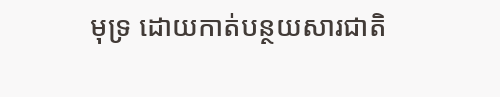មុទ្រ ដោយកាត់បន្ថយសារជាតិ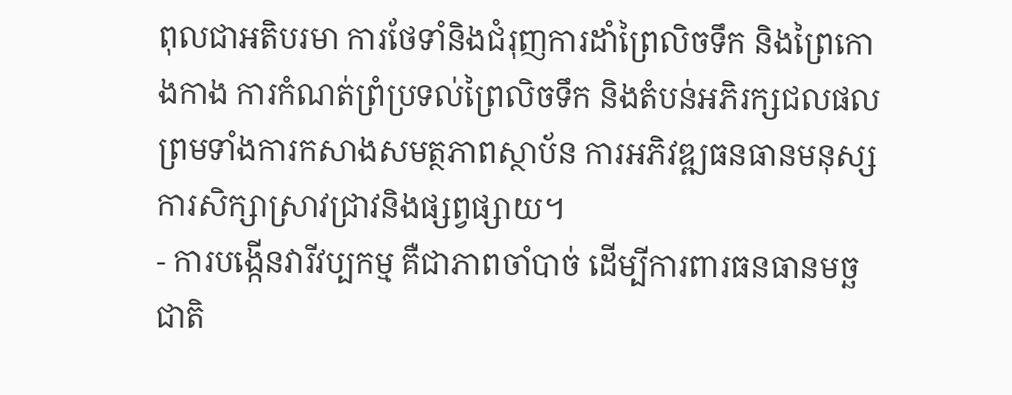ពុលជាអតិបរមា ការថែទាំនិងជំរុញការដាំព្រៃលិចទឹក និងព្រៃកោងកាង ការកំណត់ព្រំប្រទល់ព្រៃលិចទឹក និងតំបន់អភិរក្សជលផល ព្រមទាំងការកសាងសមត្ថភាពស្ថាប័ន ការអភិវឌ្ឍធនធានមនុស្ស ការសិក្សាស្រាវជ្រាវនិងផ្សព្វផ្សាយ។
- ការបង្កើនវារីវប្បកម្ម គឺជាភាពចាំបាច់ ដើម្បីការពារធនធានមច្ឆជាតិ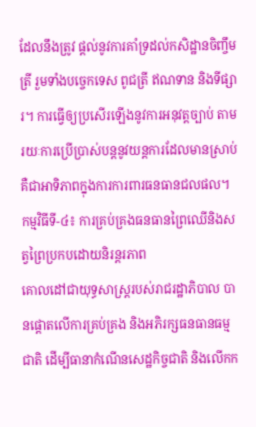ដែលនឹងត្រូវ ផ្ដល់នូវការគាំទ្រដល់កសិដ្ឋានចិញ្ចឹមត្រី រួមទាំងបច្ចេកទេស ពូជត្រី ឥណទាន និងទីផ្សារ។ ការធ្វើឲ្យប្រសើរឡើងនូវការអនុវត្ដច្បាប់ តាមរយៈការប្រើប្រាស់បន្ដនូវយន្ដការដែលមានស្រាប់ គឺជាអាទិភាពក្នុងការការពារធនធានជលផល។
កម្មវិធីទី-៤៖ ការគ្រប់គ្រងធនធានព្រៃឈើនិងសត្វព្រៃប្រកបដោយនិរន្តរភាព
គោលដៅជាយុទ្ធសាស្ត្ររបស់រាជរដ្ឋាភិបាល បានផ្តោតលើការគ្រប់គ្រង និងអភិរក្សធនធានធម្មជាតិ ដើម្បីធានាកំណើនសេដ្ឋកិច្ចជាតិ និងលើកក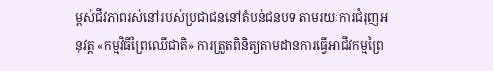ម្ពស់ជីវភាពរស់នៅរបស់ប្រជាជននៅតំបន់ជនបទ តាមរយៈការជំរុញអនុវត្ត «កម្មវិធីព្រៃឈើជាតិ» ការត្រួតពិនិត្យតាមដានការធ្វើអាជីវកម្មព្រៃ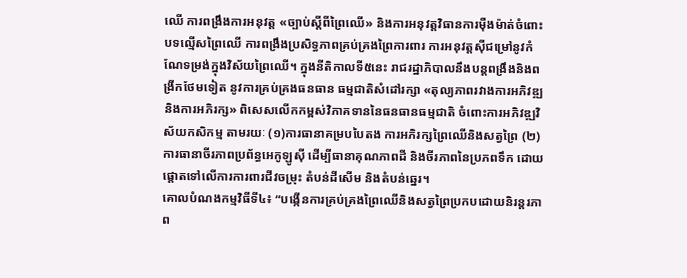ឈើ ការពង្រឹងការអនុវត្ត «ច្បាប់ស្តីពីព្រៃឈើ» និងការអនុវត្តវិធានការម៉ឺងម៉ាត់ចំពោះបទល្មើសព្រៃឈើ ការពង្រឹងប្រសិទ្ធភាពគ្រប់គ្រងព្រៃការពារ ការអនុវត្តស៊ីជម្រៅនូវកំណែទម្រង់ក្នុងវិស័យព្រៃឈើ។ ក្នុងនីតិកាលទី៥នេះ រាជរដ្ឋាភិបាលនឹងបន្តពង្រឹងនិងពង្រីកថែមទៀត នូវការគ្រប់គ្រងធនធាន ធម្មជាតិសំដៅរក្សា «តុល្យភាពរវាងការអភិវឌ្ឍនិងការអភិរក្ស» ពិសេសលើកកម្ពស់វិភាគទាននៃធនធានធម្មជាតិ ចំពោះការអភិវឌ្ឍវិស័យកសិកម្ម តាមរយៈ (១)ការធានាគម្របបៃតង ការអភិរក្សព្រៃឈើនិងសត្វព្រៃ (២)ការធានាចីរភាពប្រព័ន្ធអេកូឡូស៊ី ដើម្បីធានាគុណភាពដី និងចីរភាពនៃប្រភពទឹក ដោយផ្តោតទៅលើការការពារជីវចម្រុះ តំបន់ដីសើម និងតំបន់ឆ្នេរ។
គោលបំណងកម្មវិធីទី៤៖ “បង្កើនការគ្រប់គ្រងព្រៃឈើនិងសត្វព្រៃប្រកបដោយនិរន្តរភាព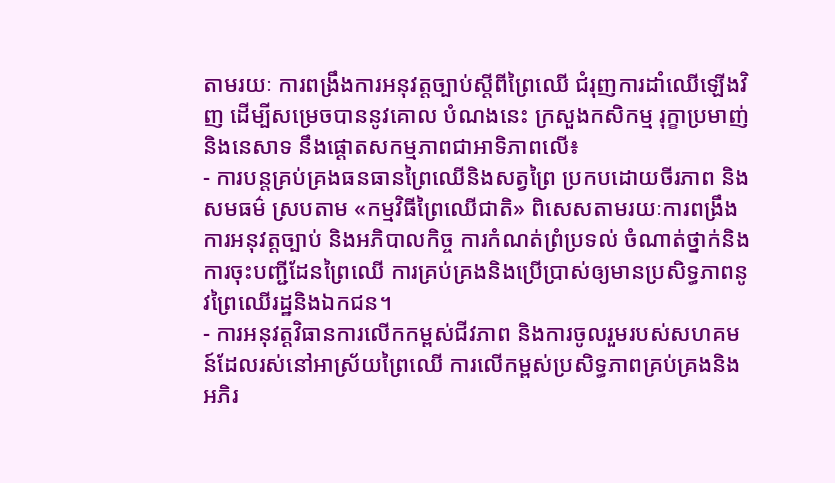តាមរយៈ ការពង្រឹងការអនុវត្តច្បាប់ស្តីពីព្រៃឈើ ជំរុញការដាំឈើឡើងវិញ ដើម្បីសម្រេចបាននូវគោល បំណងនេះ ក្រសួងកសិកម្ម រុក្ខាប្រមាញ់ និងនេសាទ នឹងផ្តោតសកម្មភាពជាអាទិភាពលើ៖
- ការបន្តគ្រប់គ្រងធនធានព្រៃឈើនិងសត្វព្រៃ ប្រកបដោយចីរភាព និងសមធម៌ ស្របតាម «កម្មវិធីព្រៃឈើជាតិ» ពិសេសតាមរយៈការពង្រឹងការអនុវត្តច្បាប់ និងអភិបាលកិច្ច ការកំណត់ព្រំប្រទល់ ចំណាត់ថ្នាក់និងការចុះបញ្ជីដែនព្រៃឈើ ការគ្រប់គ្រងនិងប្រើប្រាស់ឲ្យមានប្រសិទ្ធភាពនូវព្រៃឈើរដ្ឋនិងឯកជន។
- ការអនុវត្តវិធានការលើកកម្ពស់ជីវភាព និងការចូលរួមរបស់សហគមន៍ដែលរស់នៅអាស្រ័យព្រៃឈើ ការលើកម្ពស់ប្រសិទ្ធភាពគ្រប់គ្រងនិងអភិរ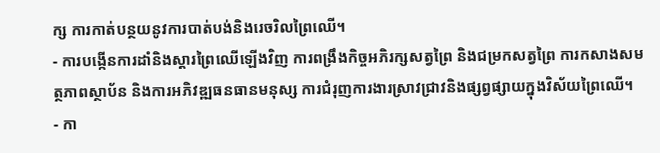ក្ស ការកាត់បន្ថយនូវការបាត់បង់និងរេចរិលព្រៃឈើ។
- ការបង្កើនការដាំនិងស្តារព្រៃឈើឡើងវិញ ការពង្រឹងកិច្ចអភិរក្សសត្វព្រៃ និងជម្រកសត្វព្រៃ ការកសាងសមត្ថភាពស្ថាប័ន និងការអភិវឌ្ឍធនធានមនុស្ស ការជំរុញការងារស្រាវជ្រាវនិងផ្សព្វផ្សាយក្នុងវិស័យព្រៃឈើ។
- កា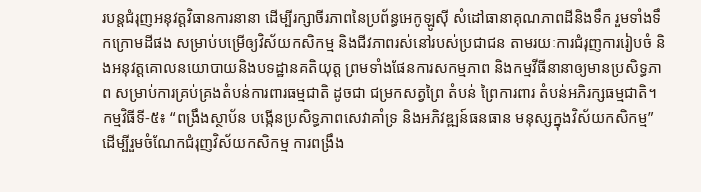របន្តជំរុញអនុវត្តវិធានការនានា ដើម្បីរក្សាចីរភាពនៃប្រព័ន្ធអេកូឡូស៊ី សំដៅធានាគុណភាពដីនិងទឹក រួមទាំងទឹកក្រោមដីផង សម្រាប់បម្រើឲ្យវិស័យកសិកម្ម និងជីវភាពរស់នៅរបស់ប្រជាជន តាមរយៈការជំរុញការរៀបចំ និងអនុវត្តគោលនយោបាយនិងបទដ្ឋានគតិយុត្ត ព្រមទាំងផែនការសកម្មភាព និងកម្មវីធីនានាឲ្យមានប្រសិទ្ធភាព សម្រាប់ការគ្រប់គ្រងតំបន់ការពារធម្មជាតិ ដូចជា ជម្រកសត្វព្រៃ តំបន់ ព្រៃការពារ តំបន់អភិរក្សធម្មជាតិ។
កម្មវិធីទី-៥៖ “ពង្រឹងស្ថាប័ន បង្កើនប្រសិទ្ធភាពសេវាគាំទ្រ និងអភិវឌ្ឍន៍ធនធាន មនុស្សក្នុងវិស័យកសិកម្ម”
ដើម្បីរួមចំណែកជំរុញវិស័យកសិកម្ម ការពង្រឹង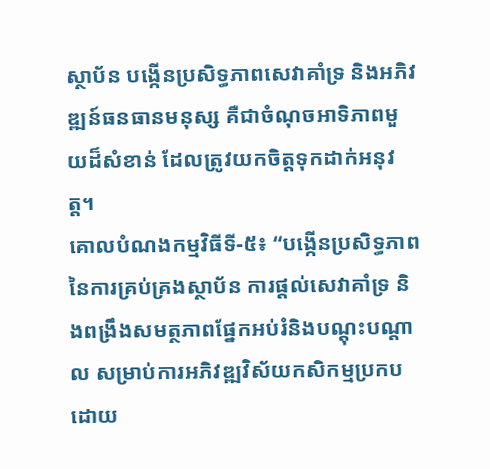ស្ថាប័ន បង្កើនប្រសិទ្ធភាពសេវាគាំទ្រ និងអភិវឌ្ឍន៍ធនធានមនុស្ស គឺជាចំណុចអាទិភាពមួយដ៏សំខាន់ ដែលត្រូវយកចិត្តទុកដាក់អនុវត្ត។
គោលបំណងកម្មវិធីទី-៥៖ “បង្កើនប្រសិទ្ធភាពនៃការគ្រប់គ្រងស្ថាប័ន ការផ្តល់សេវាគាំទ្រ និងពង្រឹងសមត្ថភាពផ្នែកអប់រំនិងបណ្តុះបណ្តាល សម្រាប់ការអភិវឌ្ឍវិស័យកសិកម្មប្រកបដោយ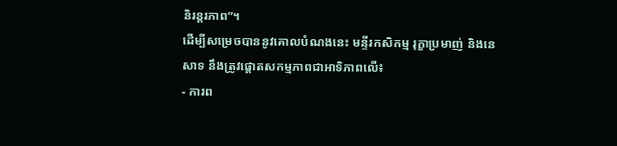និរន្តរភាព”។
ដើម្បីសម្រេចបាននូវគោលបំណងនេះ មន្ទីរកសិកម្ម រុក្ខាប្រមាញ់ និងនេសាទ នឹងត្រូវផ្តោតសកម្មភាពជាអាទិភាពលើ៖
- ការព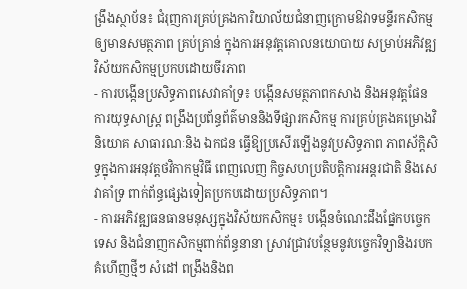ង្រឹងស្ថាប័ន៖ ជំរុញការគ្រប់គ្រងការិយាល័យជំនាញក្រោមឱវាទមន្ទីរកសិកម្ម ឲ្យមានសមត្ថភាព គ្រប់គ្រាន់ ក្នុងការអនុវត្តគោលនយោបាយ សម្រាប់អភិវឌ្ឍវិស័យកសិកម្មប្រកបដោយចីរភាព
- ការបង្កើនប្រសិទ្ធភាពសេវាគាំទ្រ៖ បង្កើនសមត្ថភាពកសាង និងអនុវត្តផែនការយុទ្ធសាស្ត្រ ពង្រឹងប្រព័ន្ធព័ត៌មាននិងទីផ្សារកសិកម្ម ការគ្រប់គ្រងគម្រោងវិនិយោគ សាធារណៈនិង ឯកជន ធ្វើឱ្យប្រសើរឡើងនូវប្រសិទ្ធភាព ភាពស័ក្តិសិទ្ធក្នុងការអនុវត្តថវិកាកម្មវិធី ពេញលេញ កិច្ចសហប្រតិបត្តិការអន្តរជាតិ និងសេវាគាំទ្រ ពាក់ព័ន្ធផ្សេងទៀតប្រកបដោយប្រសិទ្ធភាព។
- ការអភិវឌ្ឍធនធានមនុស្សក្នុងវិស័យកសិកម្ម៖ បង្កើនចំណេះដឹងផ្នែកបច្ចេកទេស និងជំនាញកសិកម្មពាក់ព័ន្ធនានា ស្រាវជ្រាវបន្ថែមនូវបច្ចេកវិទ្យានិងរបកគំហើញថ្មីៗ សំដៅ ពង្រឹងនិងព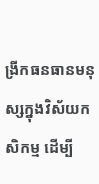ង្រីកធនធានមនុស្សក្នុងវិស័យកសិកម្ម ដើម្បី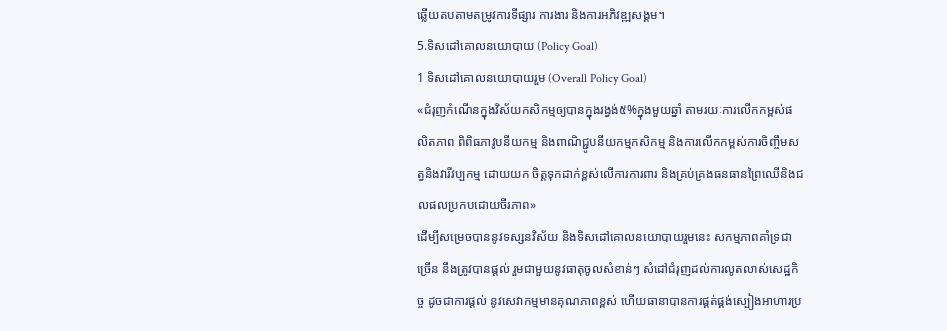ឆ្លើយតបតាមតម្រូវការទីផ្សារ ការងារ និងការអភិវឌ្ឍសង្គម។
5.ទិសដៅគោលនយោបាយ (Policy Goal)
1 ទិសដៅគោលនយោបាយរួម (Overall Policy Goal)
«ជំរុញកំណើនក្នុងវិស័យកសិកម្មឲ្យបានក្នុងរង្វង់៥%ក្នុងមួយឆ្នាំ តាមរយៈការលើកកម្ពស់ផលិតភាព ពិពិធភាវូបនីយកម្ម និងពាណិជ្ជូបនីយកម្មកសិកម្ម និងការលើកកម្ពស់ការចិញ្ចឹមសត្វនិងវារីវប្បកម្ម ដោយយក ចិត្តទុកដាក់ខ្ពស់លើការការពារ និងគ្រប់គ្រងធនធានព្រៃឈើនិងជលផលប្រកបដោយចីរភាព»
ដើម្បីសម្រេចបាននូវទស្សនវិស័យ និងទិសដៅគោលនយោបាយរួមនេះ សកម្មភាពគាំទ្រជាច្រើន នឹងត្រូវបានផ្ដល់ រួមជាមួយនូវធាតុចូលសំខាន់ៗ សំដៅជំរុញដល់ការលូតលាស់សេដ្ឋកិច្ច ដូចជាការផ្ដល់ នូវសេវាកម្មមានគុណភាពខ្ពស់ ហើយធានាបានការផ្គត់ផ្គង់ស្បៀងអាហារប្រ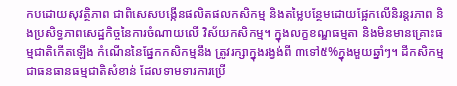កបដោយសុវត្ថិភាព ជាពិសេសបង្កើនផលិតផលកសិកម្ម និងតម្លៃបន្ថែមដោយផ្អែកលើនិរន្ដរភាព និងប្រសិទ្ធភាពសេដ្ឋកិច្ចនៃការចំណាយលើ វិស័យកសិកម្ម។ ក្នុងលក្ខខណ្ឌធម្មតា និងមិនមានគ្រោះធម្មជាតិកើតឡើង កំណើននៃផ្នែកកសិកម្មនឹង ត្រូវរក្សាក្នុងរង្វង់ពី ៣ទៅ៥%ក្នុងមួយឆ្នាំៗ។ ដីកសិកម្មជាធនធានធម្មជាតិសំខាន់ ដែលទាមទារការប្រើ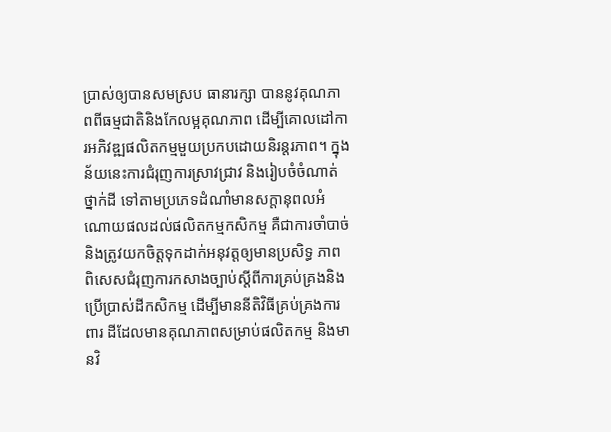ប្រាស់ឲ្យបានសមស្រប ធានារក្សា បាននូវគុណភាពពីធម្មជាតិនិងកែលម្អគុណភាព ដើម្បីគោលដៅការអភិវឌ្ឍផលិតកម្មមួយប្រកបដោយនិរន្តរភាព។ ក្នុងន័យនេះការជំរុញការស្រាវជ្រាវ និងរៀបចំចំណាត់ថ្នាក់ដី ទៅតាមប្រភេទដំណាំមានសក្តានុពលអំណោយផលដល់ផលិតកម្មកសិកម្ម គឺជាការចាំបាច់និងត្រូវយកចិត្តទុកដាក់អនុវត្តឲ្យមានប្រសិទ្ធ ភាព ពិសេសជំរុញការកសាងច្បាប់ស្តីពីការគ្រប់គ្រងនិងប្រើប្រាស់ដីកសិកម្ម ដើម្បីមាននីតិវិធីគ្រប់គ្រងការពារ ដីដែលមានគុណភាពសម្រាប់ផលិតកម្ម និងមានវិ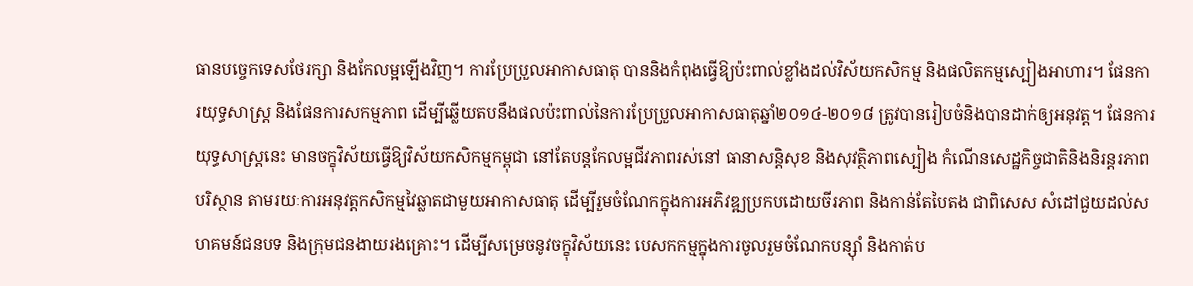ធានបច្ចេកទេសថែរក្សា និងកែលម្អឡើងវិញ។ ការប្រែប្រួលអាកាសធាតុ បាននិងកំពុងធ្វើឱ្យប៉ះពាល់ខ្លាំងដល់វិស័យកសិកម្ម និងផលិតកម្មស្បៀងអាហារ។ ផែនការយុទ្ធសាស្ត្រ និងផែនការសកម្មភាព ដើម្បីឆ្លើយតបនឹងផលប៉ះពាល់នៃការប្រែប្រួលអាកាសធាតុឆ្នាំ២០១៤-២០១៨ ត្រូវបានរៀបចំនិងបានដាក់ឲ្យអនុវត្ត។ ផែនការយុទ្ធសាស្ត្រនេះ មានចក្ខុវិស័យធ្វើឱ្យវិស័យកសិកម្មកម្ពុជា នៅតែបន្តកែលម្អជីវភាពរស់នៅ ធានាសន្តិសុខ និងសុវត្ថិភាពស្បៀង កំណើនសេដ្ឋកិច្ចជាតិនិងនិរន្តរភាពបរិស្ថាន តាមរយៈការអនុវត្តកសិកម្មវៃឆ្លាតជាមួយអាកាសធាតុ ដើម្បីរួមចំណែកក្នុងការអភិវឌ្ឍប្រកបដោយចីរភាព និងកាន់តែបៃតង ជាពិសេស សំដៅជួយដល់សហគមន៍ជនបទ និងក្រុមជនងាយរងគ្រោះ។ ដើម្បីសម្រេចនូវចក្ខុវិស័យនេះ បេសកកម្មក្នុងការចូលរួមចំណែកបន្ស៊ាំ និងកាត់ប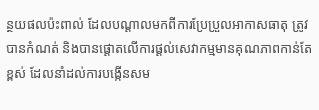ន្ថយផលប៉ះពាល់ ដែលបណ្តាលមកពីការប្រែប្រួលអាកាសធាតុ ត្រូវបានកំណត់ និងបានផ្តោតលើការផ្ដល់សេវាកម្មមានគុណភាពកាន់តែខ្ពស់ ដែលនាំដល់ការបង្កើនសម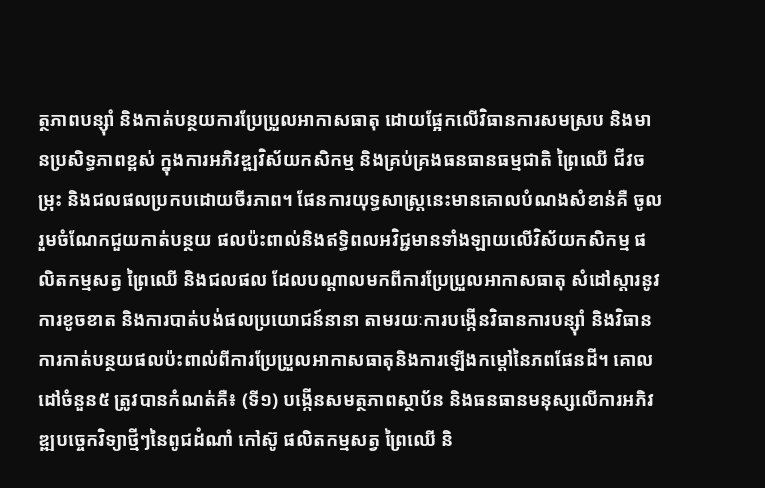ត្ថភាពបន្ស៊ាំ និងកាត់បន្ថយការប្រែប្រួលអាកាសធាតុ ដោយផ្អែកលើវិធានការសមស្រប និងមានប្រសិទ្ធភាពខ្ពស់ ក្នុងការអភិវឌ្ឍវិស័យកសិកម្ម និងគ្រប់គ្រងធនធានធម្មជាតិ ព្រៃឈើ ជីវចម្រុះ និងជលផលប្រកបដោយចីរភាព។ ផែនការយុទ្ធសាស្ត្រនេះមានគោលបំណងសំខាន់គឺ ចូលរួមចំណែកជួយកាត់បន្ថយ ផលប៉ះពាល់និងឥទ្ធិពលអវិជ្ជមានទាំងឡាយលើវិស័យកសិកម្ម ផលិតកម្មសត្វ ព្រៃឈើ និងជលផល ដែលបណ្តាលមកពីការប្រែប្រួលអាកាសធាតុ សំដៅស្តារនូវការខូចខាត និងការបាត់បង់ផលប្រយោជន៍នានា តាមរយៈការបង្កើនវិធានការបន្ស៊ាំ និងវិធានការកាត់បន្ថយផលប៉ះពាល់ពីការប្រែប្រួលអាកាសធាតុនិងការឡើងកម្តៅនៃភពផែនដី។ គោលដៅចំនួន៥ ត្រូវបានកំណត់គឺ៖ (ទី១) បង្កើនសមត្ថភាពស្ថាប័ន និងធនធានមនុស្សលើការអភិវឌ្ឍបច្ចេកវិទ្យាថ្មីៗនៃពូជដំណាំ កៅស៊ូ ផលិតកម្មសត្វ ព្រៃឈើ និ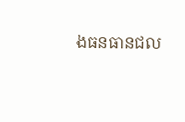ងធនធានជល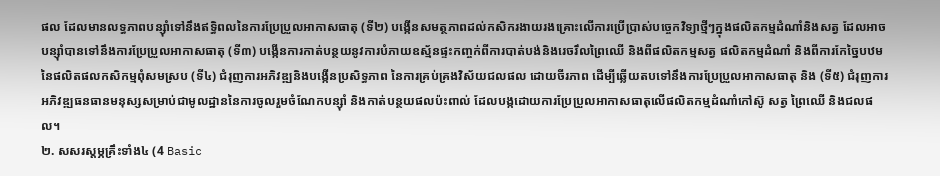ផល ដែលមានលទ្ធភាពបន្ស៊ាំទៅនឹងឥទ្ធិពលនៃការប្រែប្រួលអាកាសធាតុ (ទី២) បង្កើនសមត្ថភាពដល់កសិករងាយរងគ្រោះលើការប្រើប្រាស់បច្ចេកវិទ្យាថ្មីៗក្នុងផលិតកម្មដំណាំនិងសត្វ ដែលអាចបន្ស៊ាំបានទៅនឹងការប្រែប្រួលអាកាសធាតុ (ទី៣) បង្កើនការកាត់បន្ថយនូវការបំភាយឧស្ម័នផ្ទះកញ្ចក់ពីការបាត់បង់និងរេចរឹលព្រៃឈើ និងពីផលិតកម្មសត្វ ផលិតកម្មដំណាំ និងពីការកែច្នៃបឋមនៃផលិតផលកសិកម្មពុំសមស្រប (ទី៤) ជំរុញការអភិវឌ្ឍនិងបង្កើនប្រសិទ្ធភាព នៃការគ្រប់គ្រងវិស័យជលផល ដោយចីរភាព ដើម្បីឆ្លើយតបទៅនឹងការប្រែប្រួលអាកាសធាតុ និង (ទី៥) ជំរុញការអភិវឌ្ឍធនធានមនុស្សសម្រាប់ជាមូលដ្ឋាននៃការចូលរួមចំណែកបន្ស៊ាំ និងកាត់បន្ថយផលប៉ះពាល់ ដែលបង្កដោយការប្រែប្រួលអាកាសធាតុលើផលិតកម្មដំណាំកៅស៊ូ សត្វ ព្រៃឈើ និងជលផល។
២. សសរស្តម្ភគ្រឹះទាំង៤ (4 Basic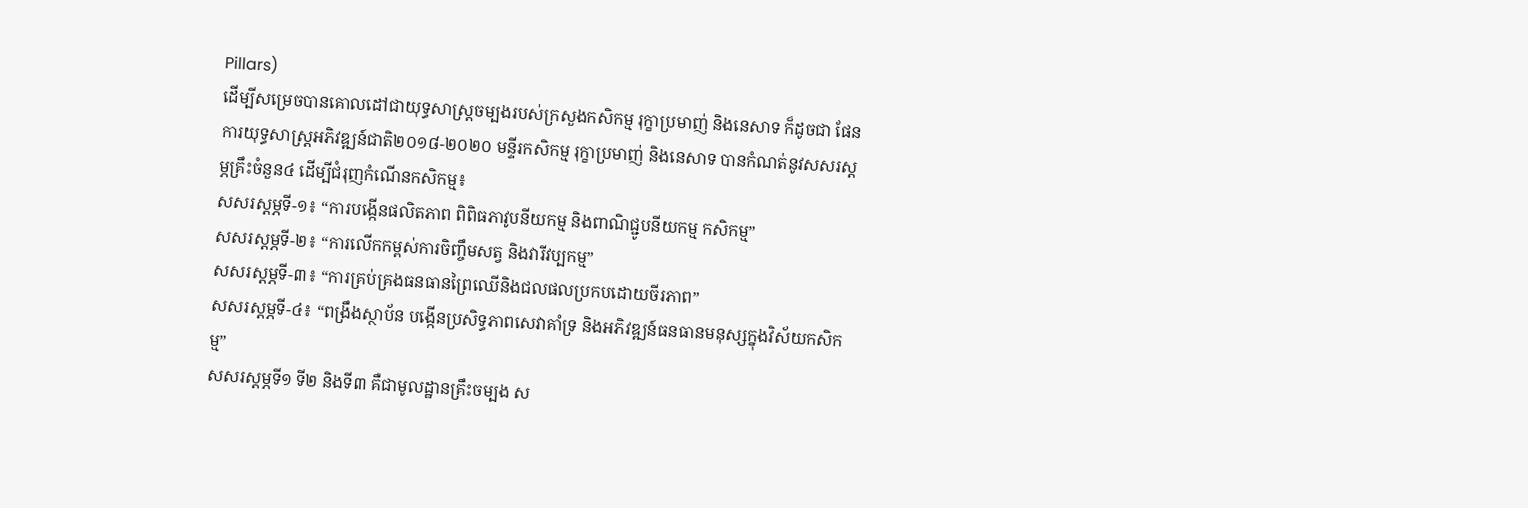Pillars)
ដើម្បីសម្រេចបានគោលដៅជាយុទ្ធសាស្ដ្រចម្បងរបស់ក្រសួងកសិកម្ម រុក្ខាប្រមាញ់ និងនេសាទ ក៏ដូចជា ផែនការយុទ្ធសាស្ដ្រអភិវឌ្ឍន៍ជាតិ២០១៨-២០២០ មន្ទីរកសិកម្ម រុក្ខាប្រមាញ់ និងនេសាទ បានកំណត់នូវសសរស្តម្ភគ្រឹះចំនួន៤ ដើម្បីជំរុញកំណើនកសិកម្ម៖
សសរស្តម្ភទី-១៖ “ការបង្កើនផលិតភាព ពិពិធភាវូបនីយកម្ម និងពាណិជ្ជូបនីយកម្ម កសិកម្ម”
សសរស្តម្ភទី-២៖ “ការលើកកម្ពស់ការចិញ្ចឹមសត្វ និងវារីវប្បកម្ម”
សសរស្តម្ភទី-៣៖ “ការគ្រប់គ្រងធនធានព្រៃឈើនិងជលផលប្រកបដោយចីរភាព”
សសរស្តម្ភទី-៤៖ “ពង្រឹងស្ថាប័ន បង្កើនប្រសិទ្ធភាពសេវាគាំទ្រ និងអភិវឌ្ឍន៍ធនធានមនុស្សក្នុងវិស័យកសិកម្ម”
សសរស្តម្ភទី១ ទី២ និងទី៣ គឺជាមូលដ្ឋានគ្រឹះចម្បង ស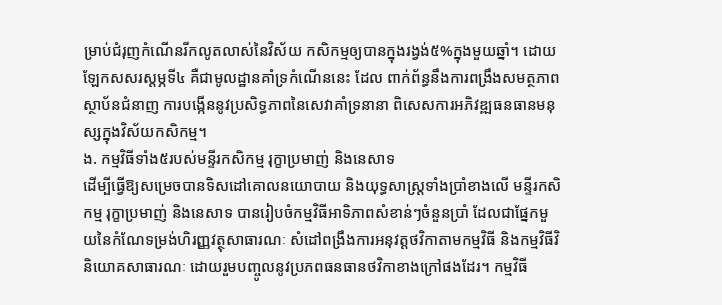ម្រាប់ជំរុញកំណើនរីកលូតលាស់នៃវិស័យ កសិកម្មឲ្យបានក្នុងរង្វង់៥%ក្នុងមួយឆ្នាំ។ ដោយឡែកសសរស្តម្ភទី៤ គឺជាមូលដ្ឋានគាំទ្រកំណើននេះ ដែល ពាក់ព័ន្ធនឹងការពង្រឹងសមត្ថភាពស្ថាប័នជំនាញ ការបង្កើននូវប្រសិទ្ធភាពនៃសេវាគាំទ្រនានា ពិសេសការអភិវឌ្ឍធនធានមនុស្សក្នុងវិស័យកសិកម្ម។
ង. កម្មវិធីទាំង៥របស់មន្ទីរកសិកម្ម រុក្ខាប្រមាញ់ និងនេសាទ
ដើម្បីធ្វើឱ្យសម្រេចបានទិសដៅគោលនយោបាយ និងយុទ្ធសាស្ដ្រទាំងប្រាំខាងលើ មន្ទីរកសិកម្ម រុក្ខាប្រមាញ់ និងនេសាទ បានរៀបចំកម្មវិធីអាទិភាពសំខាន់ៗចំនួនប្រាំ ដែលជាផ្នែកមួយនៃកំណែទម្រង់ហិរញ្ញវត្ថុសាធារណៈ សំដៅពង្រឹងការអនុវត្ដថវិកាតាមកម្មវិធី និងកម្មវិធីវិនិយោគសាធារណៈ ដោយរួមបញ្ចូលនូវប្រភពធនធានថវិកាខាងក្រៅផងដែរ។ កម្មវិធី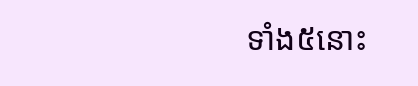ទាំង៥នោះ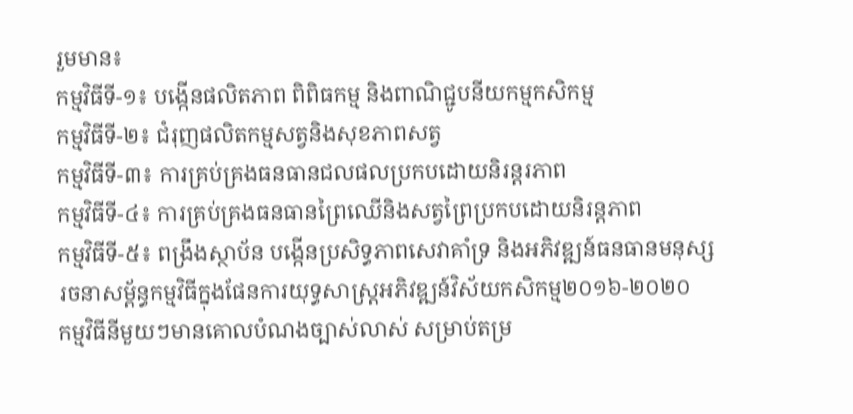រួមមាន៖
កម្មវិធីទី-១៖ បង្កើនផលិតភាព ពិពិធកម្ម និងពាណិជ្ជូបនីយកម្មកសិកម្ម
កម្មវិធីទី-២៖ ជំរុញផលិតកម្មសត្វនិងសុខភាពសត្វ
កម្មវិធីទី-៣៖ ការគ្រប់គ្រងធនធានជលផលប្រកបដោយនិរន្តរភាព
កម្មវិធីទី-៤៖ ការគ្រប់គ្រងធនធានព្រៃឈើនិងសត្វព្រៃប្រកបដោយនិរន្តភាព
កម្មវិធីទី-៥៖ ពង្រឹងស្ថាប័ន បង្កើនប្រសិទ្ធភាពសេវាគាំទ្រ និងអភិវឌ្ឍន៍ធនធានមនុស្ស
រចនាសម្ព័ន្ធកម្មវិធីក្នុងផែនការយុទ្ធសាស្ត្រអភិវឌ្ឍន៍វិស័យកសិកម្ម២០១៦-២០២០
កម្មវិធីនីមួយៗមានគោលបំណងច្បាស់លាស់ សម្រាប់តម្រ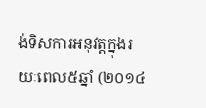ង់ទិសការអនុវត្តក្នុងរយៈពេល៥ឆ្នាំ (២០១៤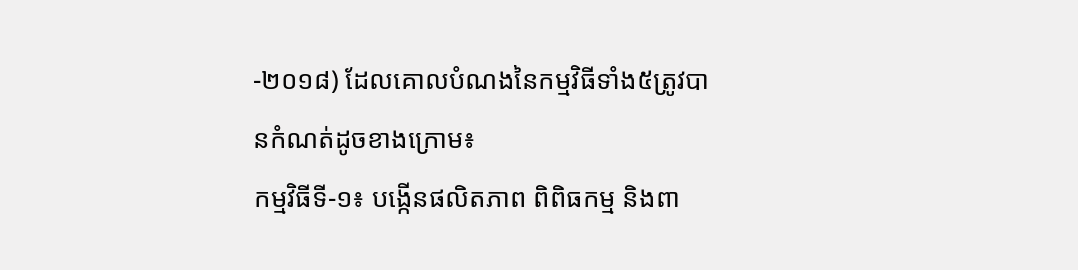-២០១៨) ដែលគោលបំណងនៃកម្មវិធីទាំង៥ត្រូវបានកំណត់ដូចខាងក្រោម៖
កម្មវិធីទី-១៖ បង្កើនផលិតភាព ពិពិធកម្ម និងពា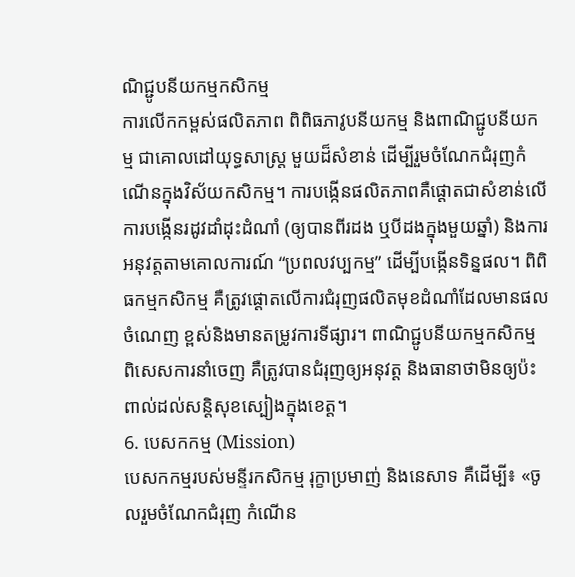ណិជ្ជូបនីយកម្មកសិកម្ម
ការលើកកម្ពស់ផលិតភាព ពិពិធភាវូបនីយកម្ម និងពាណិជ្ជូបនីយកម្ម ជាគោលដៅយុទ្ធសាស្ត្រ មួយដ៏សំខាន់ ដើម្បីរួមចំណែកជំរុញកំណើនក្នុងវិស័យកសិកម្ម។ ការបង្កើនផលិតភាពគឺផ្តោតជាសំខាន់លើ ការបង្កើនរដូវដាំដុះដំណាំ (ឲ្យបានពីរដង ឬបីដងក្នុងមួយឆ្នាំ) និងការអនុវត្តតាមគោលការណ៍ “ប្រពលវប្បកម្ម” ដើម្បីបង្កើនទិន្នផល។ ពិពិធកម្មកសិកម្ម គឺត្រូវផ្តោតលើការជំរុញផលិតមុខដំណាំដែលមានផលចំណេញ ខ្ពស់និងមានតម្រូវការទីផ្សារ។ ពាណិជ្ជូបនីយកម្មកសិកម្ម ពិសេសការនាំចេញ គឺត្រូវបានជំរុញឲ្យអនុវត្ត និងធានាថាមិនឲ្យប៉ះពាល់ដល់សន្តិសុខស្បៀងក្នុងខេត្ត។
6. បេសកកម្ម (Mission)
បេសកកម្មរបស់មន្ទីរកសិកម្ម រុក្ខាប្រមាញ់ និងនេសាទ គឺដើម្បី៖ «ចូលរួមចំណែកជំរុញ កំណើន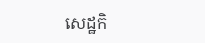សេដ្ឋកិ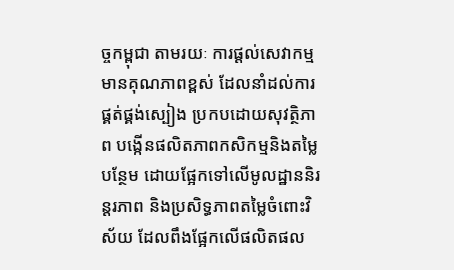ច្ចកម្ពុជា តាមរយៈ ការផ្ដល់សេវាកម្មមានគុណភាពខ្ពស់ ដែលនាំដល់ការផ្គត់ផ្គង់ស្បៀង ប្រកបដោយសុវត្ថិភាព បង្កើនផលិតភាពកសិកម្មនិងតម្លៃបន្ថែម ដោយផ្អែកទៅលើមូលដ្ឋាននិរន្ដរភាព និងប្រសិទ្ធភាពតម្លៃចំពោះវិស័យ ដែលពឹងផ្អែកលើផលិតផល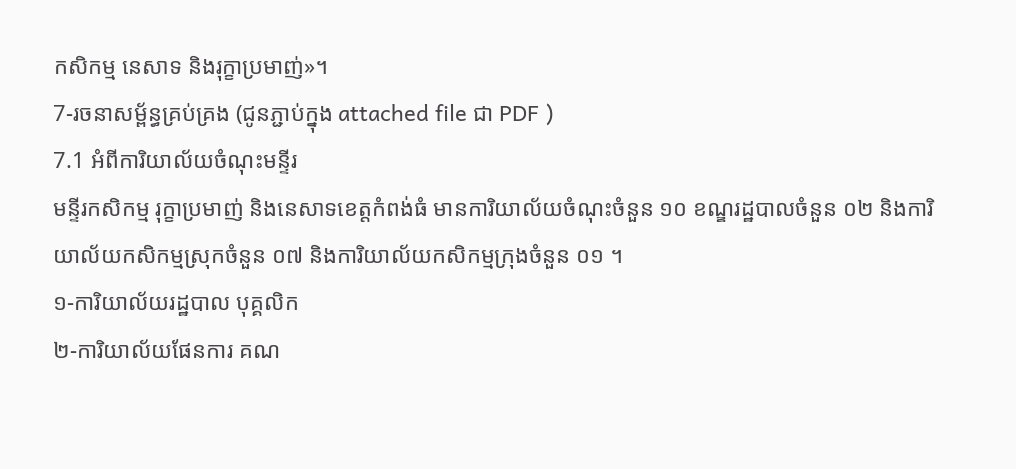កសិកម្ម នេសាទ និងរុក្ខាប្រមាញ់»។
7-រចនាសម្ព័ន្ធគ្រប់គ្រង (ជូនភ្ជាប់ក្នុង attached file ជា PDF )
7.1 អំពីការិយាល័យចំណុះមន្ទីរ
មន្ទីរកសិកម្ម រុក្ខាប្រមាញ់ និងនេសាទខេត្តកំពង់ធំ មានការិយាល័យចំណុះចំនួន ១០ ខណ្ឌរដ្ឋបាលចំនួន ០២ និងការិយាល័យកសិកម្មស្រុកចំនួន ០៧ និងការិយាល័យកសិកម្មក្រុងចំនួន ០១ ។
១-ការិយាល័យរដ្ឋបាល បុគ្គលិក
២-ការិយាល័យផែនការ គណ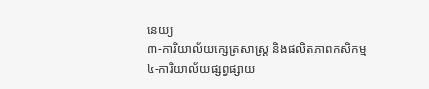នេយ្យ
៣-ការិយាល័យក្សេត្រសាស្រ្ត និងផលិតភាពកសិកម្ម
៤-ការិយាល័យផ្សព្វផ្សាយ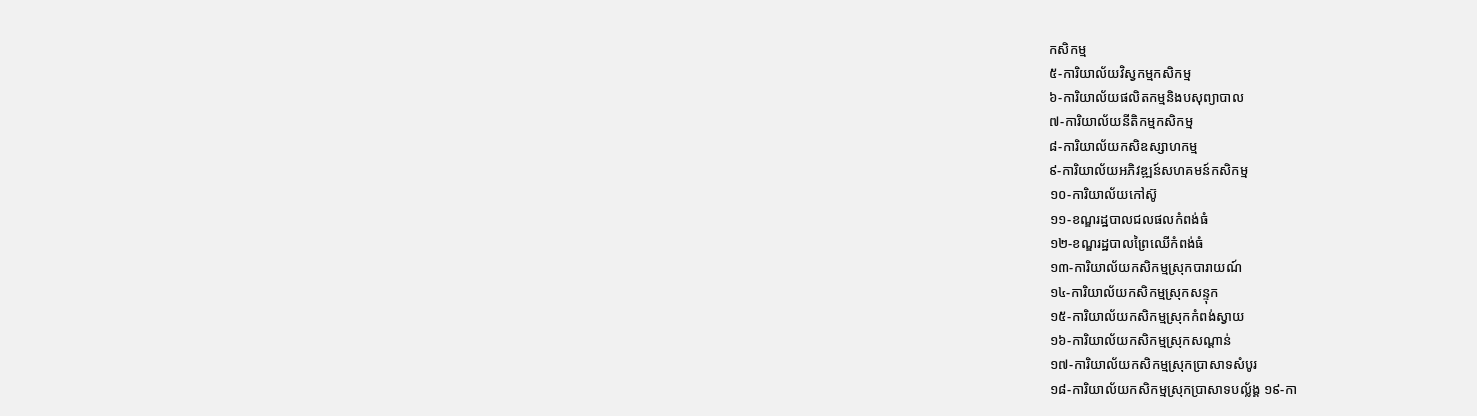កសិកម្ម
៥-ការិយាល័យវិស្វកម្មកសិកម្ម
៦-ការិយាល័យផលិតកម្មនិងបសុព្យាបាល
៧-ការិយាល័យនីតិកម្មកសិកម្ម
៨-ការិយាល័យកសិឧស្សាហកម្ម
៩-ការិយាល័យអភិវឌ្ឍន៍សហគមន៍កសិកម្ម
១០-ការិយាល័យកៅស៊ូ
១១-ខណ្ឌរដ្ឋបាលជលផលកំពង់ធំ
១២-ខណ្ឌរដ្ឋបាលព្រៃឈើកំពង់ធំ
១៣-ការិយាល័យកសិកម្មស្រុកបារាយណ៍
១៤-ការិយាល័យកសិកម្មស្រុកសន្ទុក
១៥-ការិយាល័យកសិកម្មស្រុកកំពង់ស្វាយ
១៦-ការិយាល័យកសិកម្មស្រុកសណ្តាន់
១៧-ការិយាល័យកសិកម្មស្រុកប្រាសាទសំបូរ
១៨-ការិយាល័យកសិកម្មស្រុកប្រាសាទបល្ល័ង្គ ១៩-កា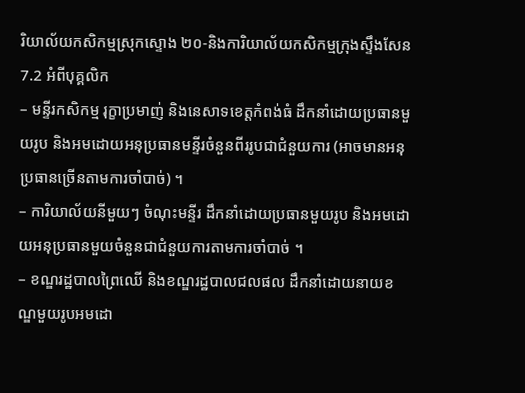រិយាល័យកសិកម្មស្រុកស្ទោង ២០-និងការិយាល័យកសិកម្មក្រុងស្ទឹងសែន
7.2 អំពីបុគ្គលិក
– មន្ទីរកសិកម្ម រុក្ខាប្រមាញ់ និងនេសាទខេត្តកំពង់ធំ ដឹកនាំដោយប្រធានមួយរូប និងអមដោយអនុប្រធានមន្ទីរចំនួនពីររូបជាជំនួយការ (អាចមានអនុប្រធានច្រើនតាមការចាំបាច់) ។
– ការិយាល័យនីមួយៗ ចំណុះមន្ទីរ ដឹកនាំដោយប្រធានមួយរូប និងអមដោយអនុប្រធានមួយចំនួនជាជំនួយការតាមការចាំបាច់ ។
– ខណ្ឌរដ្ឋបាលព្រៃឈើ និងខណ្ឌរដ្ឋបាលជលផល ដឹកនាំដោយនាយខណ្ឌមួយរូបអមដោ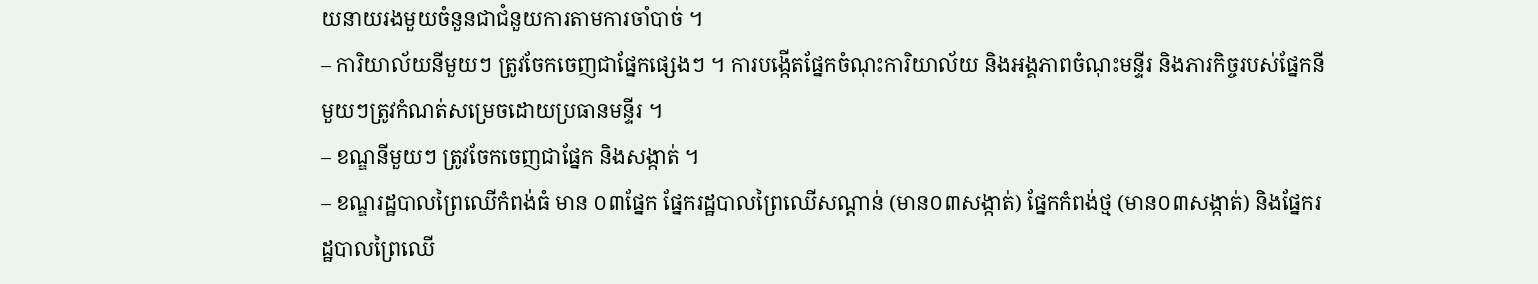យនាយរងមួយចំនួនជាជំនួយការតាមការចាំបាច់ ។
– ការិយាល័យនីមួយៗ ត្រូវចែកចេញជាផ្នែកផ្សេងៗ ។ ការបង្កើតផ្នែកចំណុះការិយាល័យ និងអង្គភាពចំណុះមន្ទីរ និងភារកិច្ចរបស់ផ្នែកនីមួយៗត្រូវកំណត់សម្រេចដោយប្រធានមន្ទីរ ។
– ខណ្ឌនីមួយៗ ត្រូវចែកចេញជាផ្នែក និងសង្កាត់ ។
– ខណ្ឌរដ្ឋបាលព្រៃឈើកំពង់ធំ មាន ០៣ផ្នែក ផ្នែករដ្ឋបាលព្រៃឈើសណ្តាន់ (មាន០៣សង្កាត់) ផ្នែកកំពង់ថ្ម (មាន០៣សង្កាត់) និងផ្នែករដ្ឋបាលព្រៃឈើ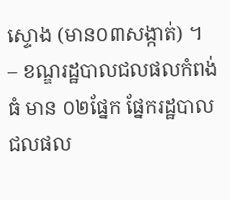ស្ទោង (មាន០៣សង្កាត់) ។
– ខណ្ឌរដ្ឋបាលជលផលកំពង់ធំ មាន ០២ផ្នែក ផ្នែករដ្ឋបាលជលផល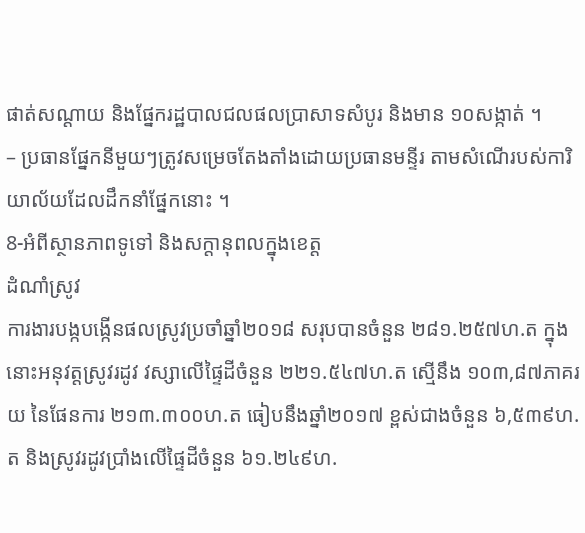ផាត់សណ្តាយ និងផ្នែករដ្ឋបាលជលផលប្រាសាទសំបូរ និងមាន ១០សង្កាត់ ។
– ប្រធានផ្នែកនីមួយៗត្រូវសម្រេចតែងតាំងដោយប្រធានមន្ទីរ តាមសំណើរបស់ការិយាល័យដែលដឹកនាំផ្នែកនោះ ។
8-អំពីស្ថានភាពទូទៅ និងសក្តានុពលក្នុងខេត្ត
ដំណាំស្រូវ
ការងារបង្កបង្កើនផលស្រូវប្រចាំឆ្នាំ២០១៨ សរុបបានចំនួន ២៨១.២៥៧ហ.ត ក្នុងនោះអនុវត្តស្រូវរដូវ វស្សាលើផ្ទៃដីចំនួន ២២១.៥៤៧ហ.ត ស្មើនឹង ១០៣,៨៧ភាគរយ នៃផែនការ ២១៣.៣០០ហ.ត ធៀបនឹងឆ្នាំ២០១៧ ខ្ពស់ជាងចំនួន ៦,៥៣៩ហ.ត និងស្រូវរដូវប្រាំងលើផ្ទៃដីចំនួន ៦១.២៤៩ហ.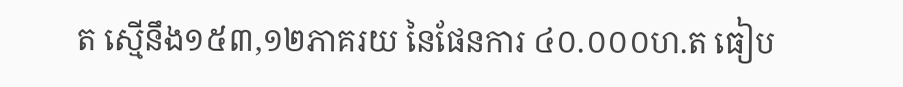ត ស្មើនឹង១៥៣,១២ភាគរយ នៃផែនការ ៤០.០០០ហ.ត ធៀប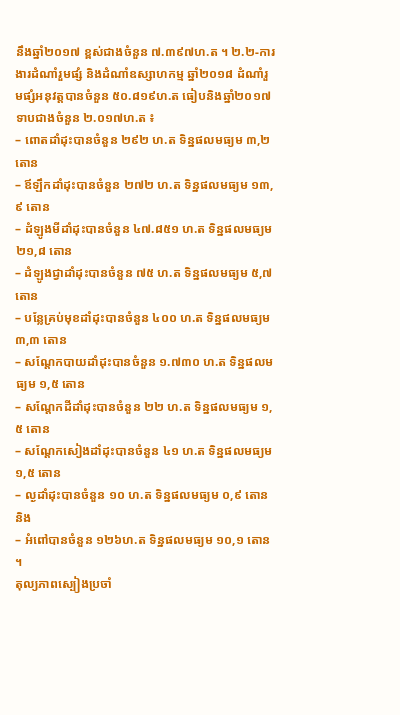នឹងឆ្នាំ២០១៧ ខ្ពស់ជាងចំនួន ៧.៣៩៧ហ.ត ។ ២.២-ការងារដំណាំរួមផ្សំ និងដំណាំឧស្សាហកម្ម ឆ្នាំ២០១៨ ដំណាំរួមផ្សំអនុវត្តបានចំនួន ៥០.៨១៩ហ.ត ធៀបនិងឆ្នាំ២០១៧ ទាបជាងចំនួន ២.០១៧ហ.ត ៖
– ពោតដាំដុះបានចំនួន ២៩២ ហ.ត ទិន្នផលមធ្យម ៣,២ តោន
– ឪឡឹកដាំដុះបានចំនួន ២៧២ ហ.ត ទិន្នផលមធ្យម ១៣,៩ តោន
– ដំឡូងមីដាំដុះបានចំនួន ៤៧.៨៥១ ហ.ត ទិន្នផលមធ្យម ២១,៨ តោន
– ដំឡូងជ្វាដាំដុះបានចំនួន ៧៥ ហ.ត ទិន្នផលមធ្យម ៥,៧ តោន
– បន្លែគ្រប់មុខដាំដុះបានចំនួន ៤០០ ហ.ត ទិន្នផលមធ្យម ៣,៣ តោន
– សណ្តែកបាយដាំដុះបានចំនួន ១.៧៣០ ហ.ត ទិន្នផលមធ្យម ១,៥ តោន
– សណ្តែកដីដាំដុះបានចំនួន ២២ ហ.ត ទិន្នផលមធ្យម ១,៥ តោន
– សណ្តែកសៀងដាំដុះបានចំនួន ៤១ ហ.ត ទិន្នផលមធ្យម ១,៥ តោន
– ល្ងដាំដុះបានចំនួន ១០ ហ.ត ទិន្នផលមធ្យម ០,៩ តោន និង
– អំពៅបានចំនួន ១២៦ហ.ត ទិន្នផលមធ្យម ១០,១ តោន ។
តុល្យភាពស្បៀងប្រចាំ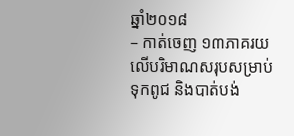ឆ្នាំ២០១៨
– កាត់ចេញ ១៣ភាគរយលើបរិមាណសរុបសម្រាប់ទុកពូជ និងបាត់បង់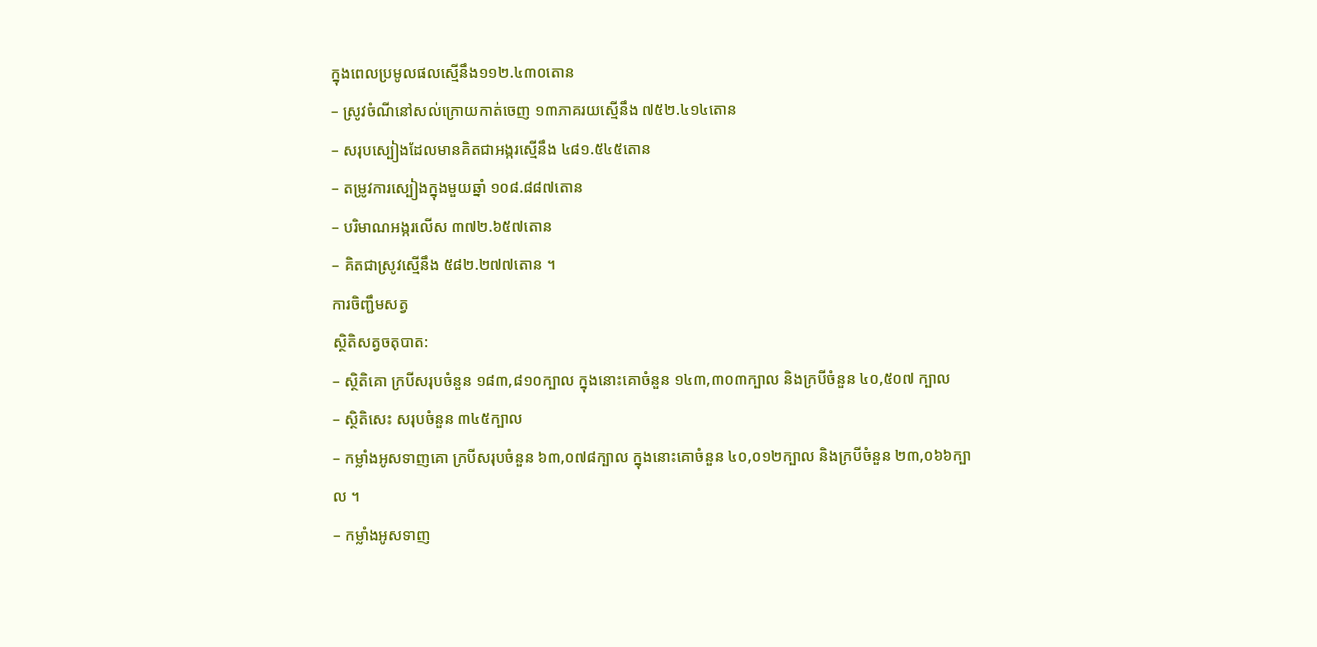ក្នុងពេលប្រមូលផលស្មើនឹង១១២.៤៣០តោន
– ស្រូវចំណីនៅសល់ក្រោយកាត់ចេញ ១៣ភាគរយស្មើនឹង ៧៥២.៤១៤តោន
– សរុបស្បៀងដែលមានគិតជាអង្ករស្មើនឹង ៤៨១.៥៤៥តោន
– តម្រូវការស្បៀងក្នុងមួយឆ្នាំ ១០៨.៨៨៧តោន
– បរិមាណអង្ករលើស ៣៧២.៦៥៧តោន
– គិតជាស្រូវស្មើនឹង ៥៨២.២៧៧តោន ។
ការចិញ្ជឹមសត្វ
ស្ថិតិសត្វចតុបាត:
– ស្ថិតិគោ ក្របីសរុបចំនួន ១៨៣,៨១០ក្បាល ក្នុងនោះគោចំនួន ១៤៣,៣០៣ក្បាល និងក្របីចំនួន ៤០,៥០៧ ក្បាល
– ស្ថិតិសេះ សរុបចំនួន ៣៤៥ក្បាល
– កម្លាំងអូសទាញគោ ក្របីសរុបចំនួន ៦៣,០៧៨ក្បាល ក្នុងនោះគោចំនួន ៤០,០១២ក្បាល និងក្របីចំនួន ២៣,០៦៦ក្បាល ។
– កម្លាំងអូសទាញ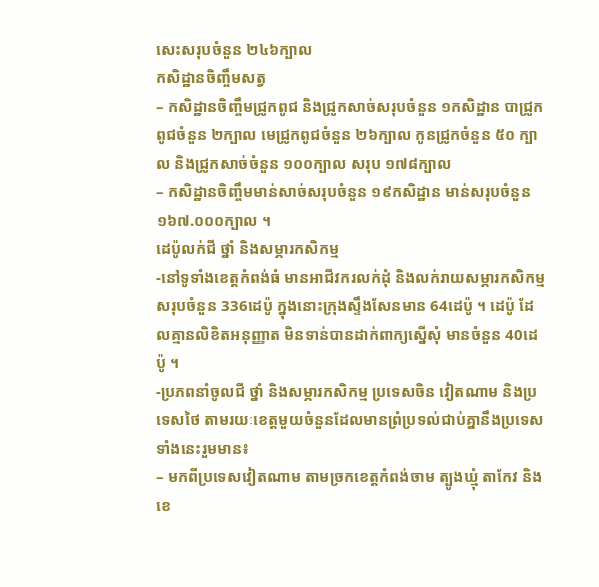សេះសរុបចំនួន ២៤៦ក្បាល
កសិដ្ឋានចិញ្ចឹមសត្វ
– កសិដ្ឋានចិញ្ចឹមជ្រូកពូជ និងជ្រូកសាច់សរុបចំនួន ១កសិដ្ឋាន បាជ្រូកពូជចំនួន ២ក្បាល មេជ្រូកពូជចំនួន ២៦ក្បាល កូនជ្រូកចំនួន ៥០ ក្បាល និងជ្រូកសាច់ចំនួន ១០០ក្បាល សរុប ១៧៨ក្បាល
– កសិដ្ឋានចិញ្ចឹមមាន់សាច់សរុបចំនួន ១៩កសិដ្ឋាន មាន់សរុបចំនួន ១៦៧.០០០ក្បាល ។
ដេប៉ូលក់ជី ថ្នាំ និងសម្ភារកសិកម្ម
-នៅទូទាំងខេត្តកំពង់ធំ មានអាជីវករលក់ដុំ និងលក់រាយសម្ភារកសិកម្មសរុបចំនួន 336ដេប៉ូ ក្នុងនោះក្រុងស្ទឹងសែនមាន 64ដេប៉ូ ។ ដេប៉ូ ដែលគ្មានលិខិតអនុញ្ញាត មិនទាន់បានដាក់ពាក្យស្នើសុំ មានចំនួន 40ដេប៉ូ ។
-ប្រភពនាំចូលជី ថ្នាំ និងសម្ភារកសិកម្ម ប្រទេសចិន វៀតណាម និងប្រទេសថៃ តាមរយៈខេត្តមួយចំនួនដែលមានព្រំប្រទល់ជាប់គ្នានឹងប្រទេសទាំងនេះរួមមាន៖
– មកពីប្រទេសវៀតណាម តាមច្រកខេត្តកំពង់ចាម ត្បូងឃ្មុំ តាកែវ និងខេ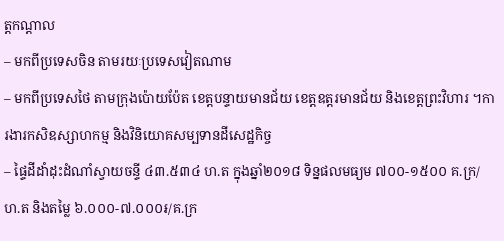ត្តកណ្តាល
– មកពីប្រទេសចិន តាមរយៈប្រទេសវៀតណាម
– មកពីប្រទេសថៃ តាមក្រុងប៉ោយប៉ែត ខេត្តបន្ទាយមានជ័យ ខេត្តឧត្តរមានជ័យ និងខេត្តព្រះវិហារ ។ការងារកសិឧស្សាហកម្ម និងវិនិយោគសម្បទានដីសេដ្ឋកិច្ច
– ផ្ទៃដីដាំដុះដំណាំស្វាយចន្ទី ៤៣.៥៣៤ ហ.ត ក្នុងឆ្នាំ២០១៨ ទិន្នផលមធ្យម ៧០០-១៥០០ គ.ក្រ/ហ.ត និងតម្លៃ ៦.០០០-៧.០០០៛/គ.ក្រ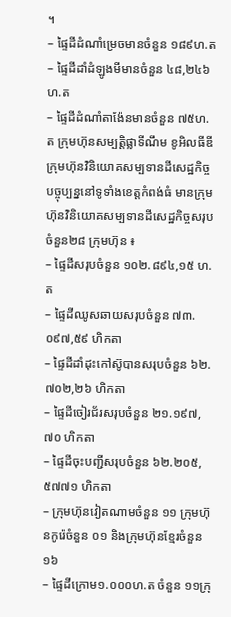។
– ផ្ទៃដីដំណាំម្រេចមានចំនួន ១៨៩ហ.ត
– ផ្ទៃដីដាំដំឡូងមីមានចំនួន ៤៨,២៤៦ ហ.ត
– ផ្ទៃដីដំណាំតាង៉ែនមានចំនួន ៧៥ហ.ត ក្រុមហ៊ុនសម្បត្តិផ្លាទីណឹម ខូអិលធីឌី
ក្រុមហ៊ុនវិនិយោគសម្បទានដីសេដ្ឋកិច្ច
បច្ចុប្បន្ននៅទូទាំងខេត្តកំពង់ធំ មានក្រុមហ៊ុនវិនិយោគសម្បទានដីសេដ្ឋកិច្ចសរុបចំនួន២៨ ក្រុមហ៊ុន ៖
– ផ្ទៃដីសរុបចំនួន ១០២.៨៩៤,១៥ ហ.ត
– ផ្ទៃដីឈូសឆាយសរុបចំនួន ៧៣.០៩៧,៥៩ ហិកតា
– ផ្ទៃដីដាំដុះកៅស៊ូបានសរុបចំនួន ៦២.៧០២,២៦ ហិកតា
– ផ្ទៃដីចៀរជ័រសរុបចំនួន ២១.១៩៧,៧០ ហិកតា
– ផ្ទៃដីចុះបញ្ជីសរុបចំនួន ៦២.២០៥,៥៧៧១ ហិកតា
– ក្រុមហ៊ុនវៀតណាមចំនួន ១១ ក្រុមហ៊ុនកូរ៉េចំនួន ០១ និងក្រុមហ៊ុនខ្មែរចំនួន ១៦
– ផ្ទៃដីក្រោម១.០០០ហ.ត ចំនួន ១១ក្រុ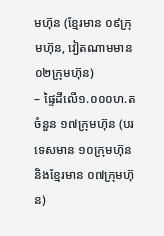មហ៊ុន (ខ្មែរមាន ០៩ក្រុមហ៊ុន, វៀតណាមមាន ០២ក្រុមហ៊ុន)
– ផ្ទៃដីលើ១.០០០ហ.ត ចំនួន ១៧ក្រុមហ៊ុន (បរទេសមាន ១០ក្រុមហ៊ុន និងខ្មែរមាន ០៧ក្រុមហ៊ុន)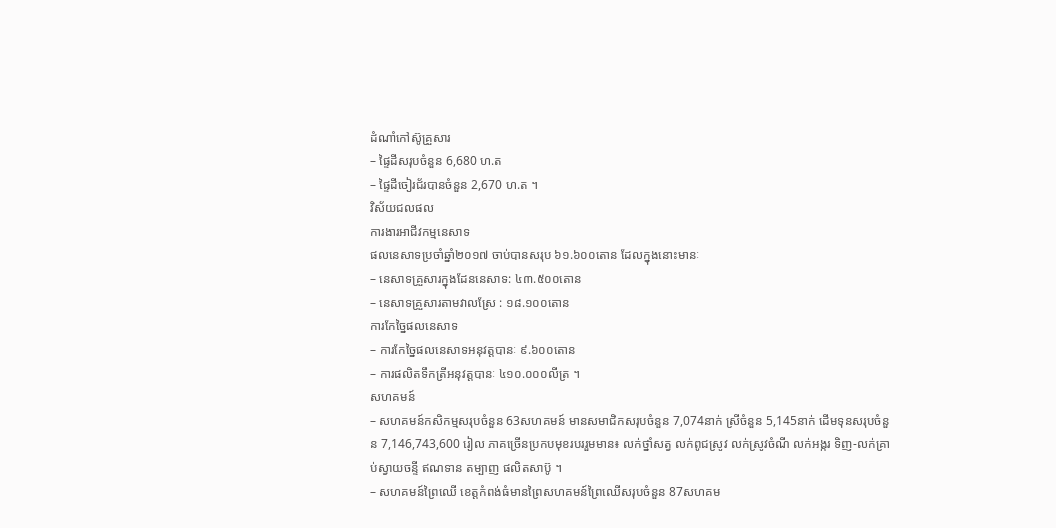ដំណាំកៅស៊ូគ្រួសារ
– ផ្ទៃដីសរុបចំនួន 6,680 ហ.ត
– ផ្ទៃដីចៀរជ័របានចំនួន 2,670 ហ.ត ។
វិស័យជលផល
ការងារអាជីវកម្មនេសាទ
ផលនេសាទប្រចាំឆ្នាំ២០១៧ ចាប់បានសរុប ៦១.៦០០តោន ដែលក្នុងនោះមានៈ
– នេសាទគ្រួសារក្នុងដែននេសាទ: ៤៣.៥០០តោន
– នេសាទគ្រួសារតាមវាលស្រែ : ១៨.១០០តោន
ការកែច្នៃផលនេសាទ
– ការកែច្នៃផលនេសាទអនុវត្តបានៈ ៩.៦០០តោន
– ការផលិតទឹកត្រីអនុវត្តបានៈ ៤១០.០០០លីត្រ ។
សហគមន៍
– សហគមន៍កសិកម្មសរុបចំនួន 63សហគមន៍ មានសមាជិកសរុបចំនួន 7,074នាក់ ស្រីចំនួន 5,145នាក់ ដើមទុនសរុបចំនួន 7,146,743,600 រៀល ភាគច្រើនប្រកបមុខរបររួមមាន៖ លក់ថ្នាំសត្វ លក់ពូជស្រូវ លក់ស្រូវចំណី លក់អង្ករ ទិញ-លក់គ្រាប់ស្វាយចន្ទី ឥណទាន តម្បាញ ផលិតសាប៊ូ ។
– សហគមន៍ព្រៃឈើ ខេត្តកំពង់ធំមានព្រៃសហគមន៍ព្រៃឈើសរុបចំនួន 87សហគម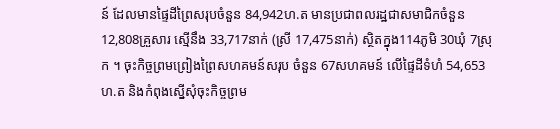ន៍ ដែលមានផ្ទៃដីព្រៃសរុបចំនួន 84,942ហ.ត មានប្រជាពលរដ្ឋជាសមាជិកចំនួន 12,808គ្រួសារ ស្មើនឹង 33,717នាក់ (ស្រី 17,475នាក់) ស្ថិតក្នុង114ភូមិ 30ឃុំ 7ស្រុក ។ ចុះកិច្ចព្រមព្រៀងព្រៃសហគមន៍សរុប ចំនួន 67សហគមន៍ លើផ្ទៃដីទំហំ 54,653 ហ.ត និងកំពុងស្នើសុំចុះកិច្ចព្រម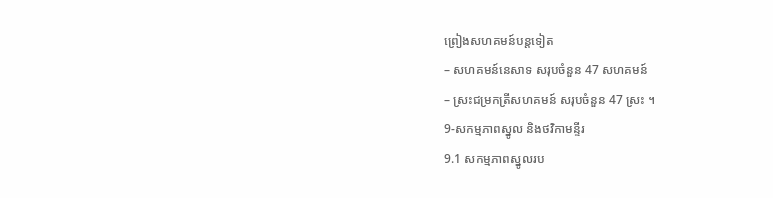ព្រៀងសហគមន៍បន្តទៀត
– សហគមន៍នេសាទ សរុបចំនួន 47 សហគមន៍
– ស្រះជម្រកត្រីសហគមន៍ សរុបចំនួន 47 ស្រះ ។
9-សកម្មភាពស្នូល និងថវិកាមន្ទីរ
9.1 សកម្មភាពស្នូលរប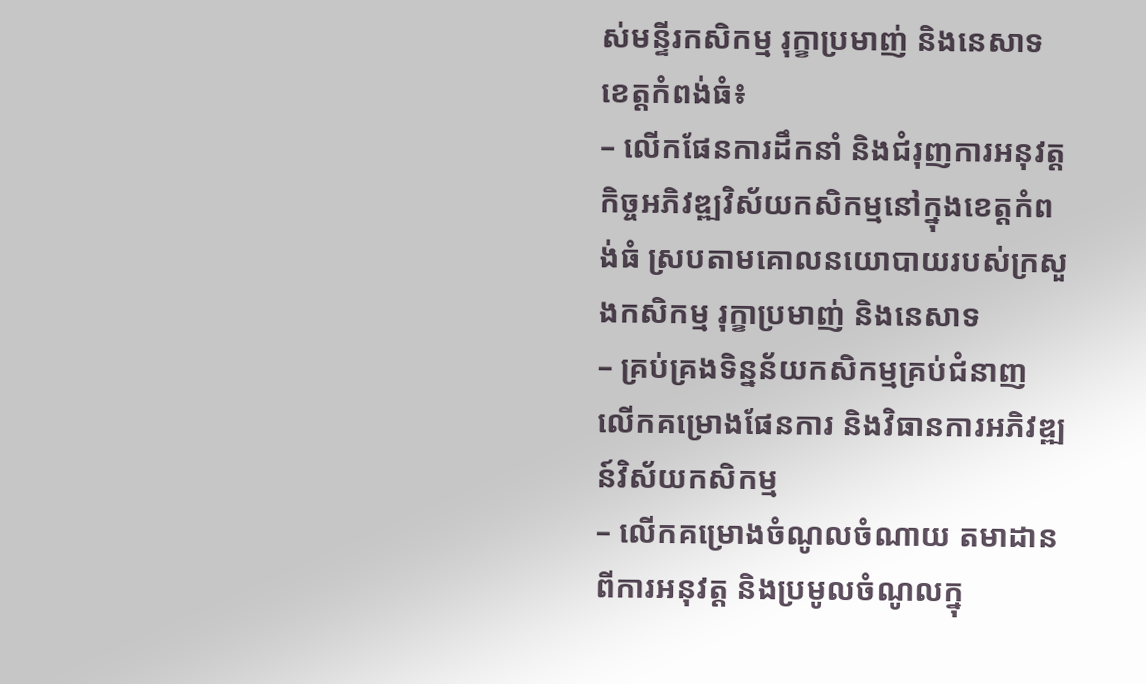ស់មន្ទីរកសិកម្ម រុក្ខាប្រមាញ់ និងនេសាទខេត្តកំពង់ធំ៖
– លើកផែនការដឹកនាំ និងជំរុញការអនុវត្តកិច្ចអភិវឌ្ឍវិស័យកសិកម្មនៅក្នុងខេត្តកំពង់ធំ ស្របតាមគោលនយោបាយរបស់ក្រសួងកសិកម្ម រុក្ខាប្រមាញ់ និងនេសាទ
– គ្រប់គ្រងទិន្នន័យកសិកម្មគ្រប់ជំនាញ លើកគម្រោងផែនការ និងវិធានការអភិវឌ្ឍន៍វិស័យកសិកម្ម
– លើកគម្រោងចំណូលចំណាយ តមាដានពីការអនុវត្ត និងប្រមូលចំណូលក្នុ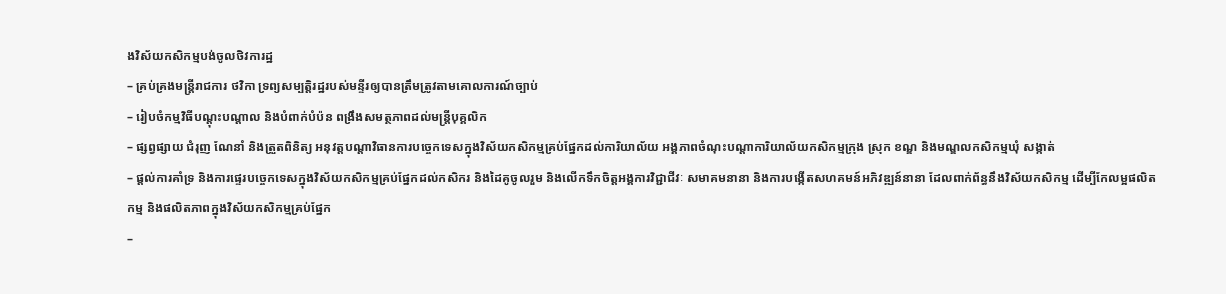ងវិស័យកសិកម្មបង់ចូលថិវការដ្ឋ
– គ្រប់គ្រងមន្រ្តីរាជការ ថវិកា ទ្រព្យសម្បត្តិរដ្ឋរបស់មន្ទីរឲ្យបានត្រឹមត្រូវតាមគោលការណ៍ច្បាប់
– រៀបចំកម្មវិធីបណ្តុះបណ្តាល និងបំពាក់បំប៉ន ពង្រឹងសមត្ថភាពដល់មន្រ្តីបុគ្គលិក
– ផ្សព្វផ្សាយ ជំរុញ ណែនាំ និងត្រួតពិនិត្យ អនុវត្តបណ្តាវិធានការបច្ចេកទេសក្នុងវិស័យកសិកម្មគ្រប់ផ្នែកដល់ការិយាល័យ អង្គភាពចំណុះបណ្តាការិយាល័យកសិកម្មក្រុង ស្រុក ខណ្ឌ និងមណ្ឌលកសិកម្មឃុំ សង្កាត់
– ផ្តល់ការគាំទ្រ និងការផ្ទេរបច្ចេកទេសក្នុងវិស័យកសិកម្មគ្រប់ផ្នែកដល់កសិករ និងដៃគូចូលរួម និងលើកទឹកចិត្តអង្គការវិជ្ជាជីវៈ សមាគមនានា និងការបង្កើតសហគមន៍អភិវឌ្ឍន៍នានា ដែលពាក់ព័ន្ធនឹងវិស័យកសិកម្ម ដើម្បីកែលម្អផលិតកម្ម និងផលិតភាពក្នុងវិស័យកសិកម្មគ្រប់ផ្នែក
–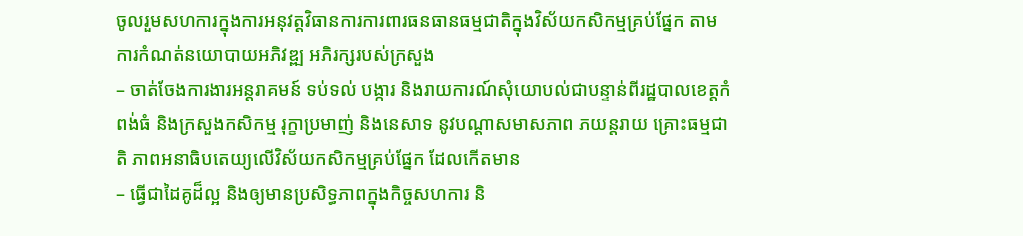ចូលរួមសហការក្នុងការអនុវត្តវិធានការការពារធនធានធម្មជាតិក្នុងវិស័យកសិកម្មគ្រប់ផ្នែក តាមការកំណត់នយោបាយអភិវឌ្ឍ អភិរក្សរបស់ក្រសួង
– ចាត់ចែងការងារអន្តរាគមន៍ ទប់ទល់ បង្ការ និងរាយការណ៍សុំយោបល់ជាបន្ទាន់ពីរដ្ឋបាលខេត្តកំពង់ធំ និងក្រសួងកសិកម្ម រុក្ខាប្រមាញ់ និងនេសាទ នូវបណ្តាសមាសភាព ភយន្តរាយ គ្រោះធម្មជាតិ ភាពអនាធិបតេយ្យលើវិស័យកសិកម្មគ្រប់ផ្នែក ដែលកើតមាន
– ធ្វើជាដៃគូដ៏ល្អ និងឲ្យមានប្រសិទ្ធភាពក្នុងកិច្ចសហការ និ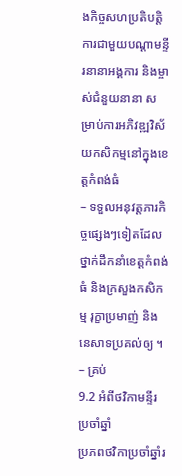ងកិច្ចសហប្រតិបត្តិការជាមួយបណ្តាមន្ទីរនានាអង្គការ និងម្ចាស់ជំនួយនានា សម្រាប់ការអភិវឌ្ឍវិស័យកសិកម្មនៅក្នុងខេត្តកំពង់ធំ
– ទទួលអនុវត្តភារកិច្ចផ្សេងៗទៀតដែលថ្នាក់ដឹកនាំខេត្តកំពង់ធំ និងក្រសួងកសិកម្ម រុក្ខាប្រមាញ់ និងនេសាទប្រគល់ឲ្យ ។
– គ្រប់
9.2 អំពីថវិកាមន្ទីរប្រចាំឆ្នាំ
ប្រភពថវិកាប្រចាំឆ្នាំរ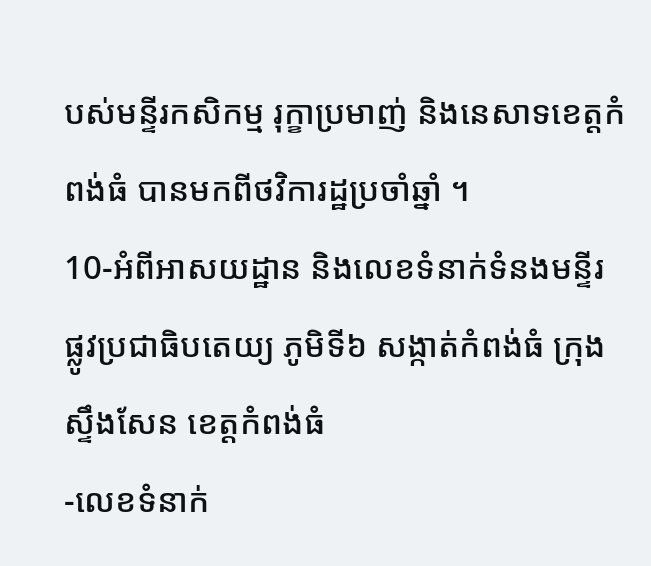បស់មន្ទីរកសិកម្ម រុក្ខាប្រមាញ់ និងនេសាទខេត្តកំពង់ធំ បានមកពីថវិការដ្ឋប្រចាំឆ្នាំ ។
10-អំពីអាសយដ្ឋាន និងលេខទំនាក់ទំនងមន្ទីរ
ផ្លូវប្រជាធិបតេយ្យ ភូមិទី៦ សង្កាត់កំពង់ធំ ក្រុងស្ទឹងសែន ខេត្តកំពង់ធំ
-លេខទំនាក់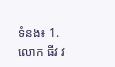ទំនង៖ 1.លោក ធីវ វ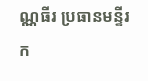ណ្ណធីរ ប្រធានមន្ទីរក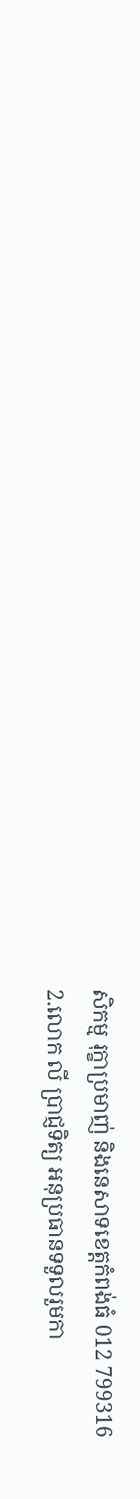សិកម្ម រុក្ខាប្រមាញ់ និងនេសាទខេត្តកំពង់ធំ 012 799316
2.លោក លី ប្រាជ្ញទិត្យ អនុប្រធានទទួលរួមកា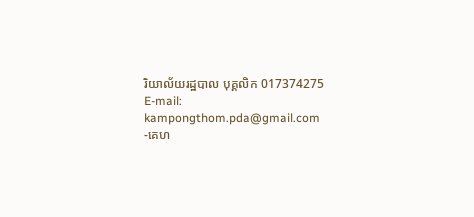រិយាល័យរដ្ឋបាល បុគ្គលិក 017374275
E-mail: kampongthom.pda@gmail.com
-គេហ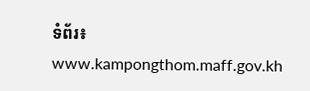ទំព័រ៖ www.kampongthom.maff.gov.kh